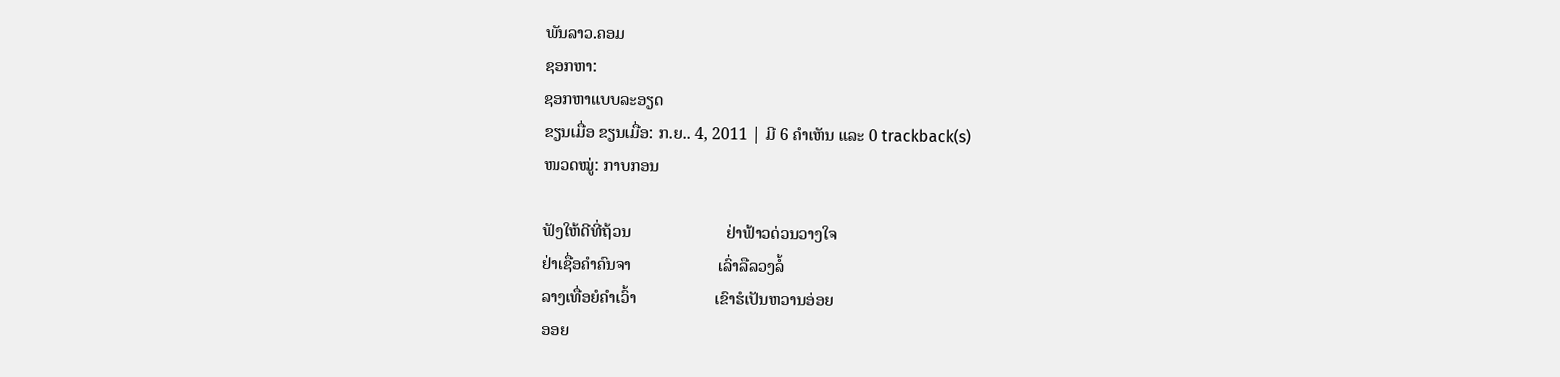ພັນລາວ.ຄອມ
ຊອກຫາ:
ຊອກຫາແບບລະອຽດ
ຂຽນເມື່ອ ຂຽນເມື່ອ: ກ.ຍ.. 4, 2011 | ມີ 6 ຄຳເຫັນ ແລະ 0 trackback(s)
ໜວດໝູ່: ກາບກອນ

ຟັງໃຫ້ດີທີ່ຖ້ວນ                       ຢ່າຟ້າວດ່ວນວາງໃຈ
ຢ່າເຊື່ອຄຳຄົນຈາ                     ເລົ່າລືລວງລໍ້
ລາງເທື່ອຍໍຄຳເວົ້າ                   ເຂົາຮໍເປັນຫວານອ່ອຍ
ອອຍ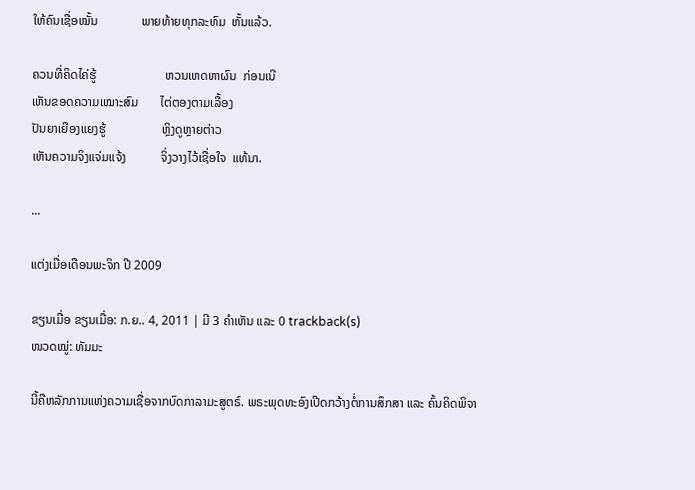ໃຫ້ຄົນເຊື່ອໝັ້ນ              ພາຍທ້າຍທຸກລະທົມ  ຫັ້ນແລ້ວ.

ຄວນທີ່ຄິດໄຄ່ຮູ້                      ຫວນເຫດຫາຜົນ  ກ່ອນເນີ
ເຫັນຂອດຄວາມເໝາະສົມ       ໄຕ່ຕອງຕາມເລື້ອງ
ປັນຍາເຍືອງແຍງຮູ້                  ຫຼິງດູຫຼາຍຕ່າວ
ເຫັນຄວາມຈິງແຈ່ມແຈ້ງ           ຈິ່ງວາງໄວ້ເຊື່ອໃຈ  ແທ້ນາ.

...

ແຕ່ງເມື່ອເດືອນພະຈິກ ປີ 2009

ຂຽນເມື່ອ ຂຽນເມື່ອ: ກ.ຍ.. 4, 2011 | ມີ 3 ຄຳເຫັນ ແລະ 0 trackback(s)
ໜວດໝູ່: ທັມມະ

ນີ້ຄືຫລັກການແຫ່ງຄວາມເຊື່ອຈາກບົດກາລາມະສູຕຣ໌. ພຣະພຸດທະອົງເປີດກວ້າງຕໍ່ການສຶກສາ ແລະ ຄົ້ນຄິດພິຈາ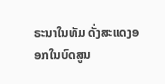ຣະນາໃນທັມ ດັ່ງສະແດງອອກໃນບົດສູນ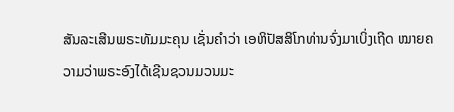ສັນລະເສີນພຣະທັມມະຄຸນ ເຊັ່ນຄຳວ່າ ເອຫິປັສສິໂກທ່ານຈົ່ງມາເບິ່ງເຖີດ ໝາຍຄວາມວ່າພຣະອົງໄດ້ເຊີນຊວນມວນມະ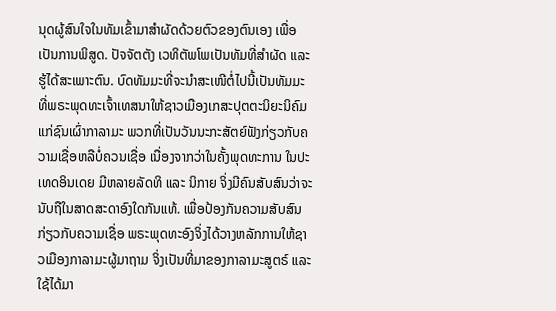ນຸດຜູ້ສົນໃຈໃນທັມເຂົ້າມາສຳຜັດດ້ວຍຕົວຂອງຕົນເອງ ເພື່ອເປັນການພິສູດ. ປັຈຈັຕຕັງ ເວທິຕັພໂພເປັນທັມທີ່ສຳຜັດ ແລະ ຮູ້ໄດ້ສະເພາະຕົນ. ບົດທັມມະທີ່ຈະນຳສະເໜີຕໍ່ໄປນີ້ເປັນທັມມະທີ່ພຣະພຸດທະເຈົ້າເທສນາໃຫ້ຊາວເມືອງເກສະປຸຕຕະນິຍະນິຄົມ ແກ່ຊົນເຜົ່າກາລາມະ ພວກທີ່ເປັນວັນນະກະສັຕຍ໌ຟັງກ່ຽວກັບຄວາມເຊື່ອຫລືບໍ່ຄວນເຊື່ອ ເນື່ອງຈາກວ່າໃນຄັ້ງພຸດທະການ ໃນປະເທດອິນເດຍ ມີຫລາຍລັດທິ ແລະ ນິກາຍ ຈິ່ງມີຄົນສັບສົນວ່າຈະນັບຖືໃນສາດສະດາອົງໃດກັນແທ້. ເພື່ອປ້ອງກັນຄວາມສັບສົນກ່ຽວກັບຄວາມເຊື່ອ ພຣະພຸດທະອົງຈິ່ງໄດ້ວາງຫລັກການໃຫ້ຊາວເມືອງກາລາມະຜູ້ມາຖາມ ຈິ່ງເປັນທີ່ມາຂອງກາລາມະສູຕຣ໌ ແລະ ໃຊ້ໄດ້ມາ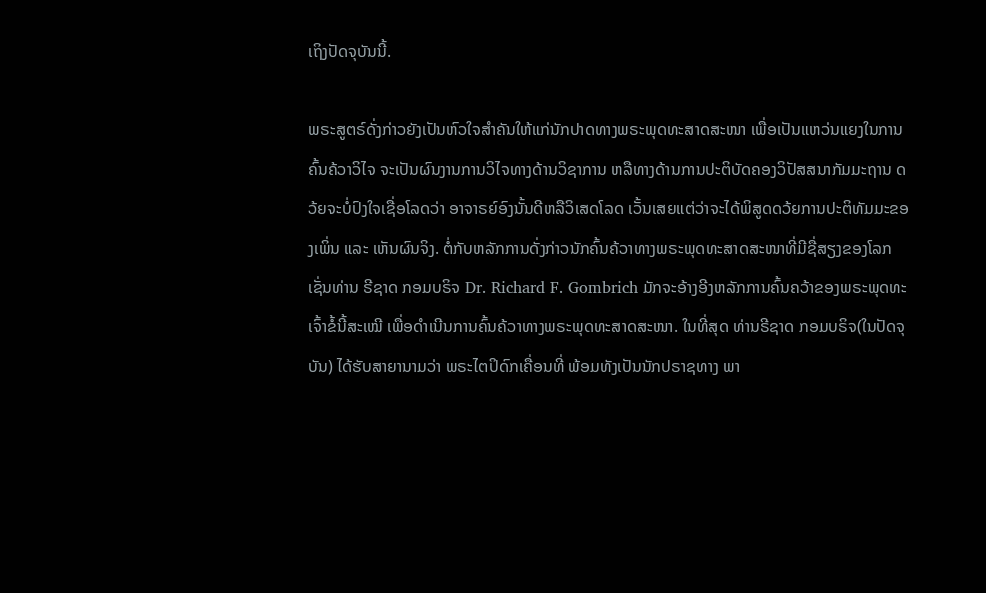ເຖິງປັດຈຸບັນນີ້.

ພຣະສູຕຣ໌ດັ່ງກ່າວຍັງເປັນຫົວໃຈສຳຄັນໃຫ້ແກ່ນັກປາດທາງພຣະພຸດທະສາດສະໜາ ເພື່ອເປັນແຫວ່ນແຍງໃນການຄົ້ນຄ້ວາວິໄຈ ຈະເປັນຜົນງານການວິໄຈທາງດ້ານວິຊາການ ຫລືທາງດ້ານການປະຕິບັດຄອງວິປັສສນາກັມມະຖານ ດວ້ຍຈະບໍ່ປົງໃຈເຊື່ອໂລດວ່າ ອາຈາຣຍ໌ອົງນັ້ນດີຫລືວິເສດໂລດ ເວັ້ນເສຍແຕ່ວ່າຈະໄດ້ພິສູດດວ້ຍການປະຕິທັມມະຂອງເພິ່ນ ແລະ ເຫັນຜົນຈິງ. ຕໍ່ກັບຫລັກການດັ່ງກ່າວນັກຄົ້ນຄ້ວາທາງພຣະພຸດທະສາດສະໜາທີ່ມີຊື່ສຽງຂອງໂລກເຊັ່ນທ່ານ ຣີຊາດ ກອມບຣິຈ Dr. Richard F. Gombrich ມັກຈະອ້າງອີງຫລັກການຄົ້ນຄວ້າຂອງພຣະພຸດທະເຈົ້າຂໍ້ນີ້ສະເໝີ ເພື່ອດຳເນີນການຄົ້ນຄ້ວາທາງພຣະພຸດທະສາດສະໜາ. ໃນທີ່ສຸດ ທ່ານຣີຊາດ ກອມບຣິຈ(ໃນປັດຈຸບັນ) ໄດ້ຮັບສາຍານາມວ່າ ພຣະໄຕປິດົກເຄື່ອນທີ່ ພ້ອມທັງເປັນນັກປຣາຊທາງ ພາ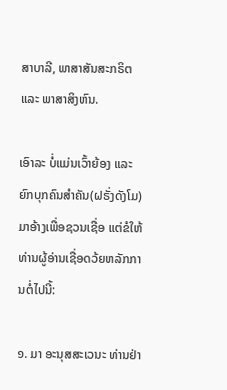ສາບາລີ, ພາສາສັນສະກຣິຕ ແລະ ພາສາສິງຫົນ.

ເອົາລະ ບໍ່ແມ່ນເວົ້າຍ້ອງ ແລະ ຍົກບຸກຄົນສຳຄັນ(ຝຣັ່ງດັງໂມ)ມາອ້າງເພື່ອຊວນເຊື່ອ ແຕ່ຂໍໃຫ້ທ່ານຜູ້ອ່ານເຊື່ອດວ້ຍຫລັກການຕໍ່ໄປນີ້:

໑. ມາ ອະນຸສສະເວນະ ທ່ານຢ່າ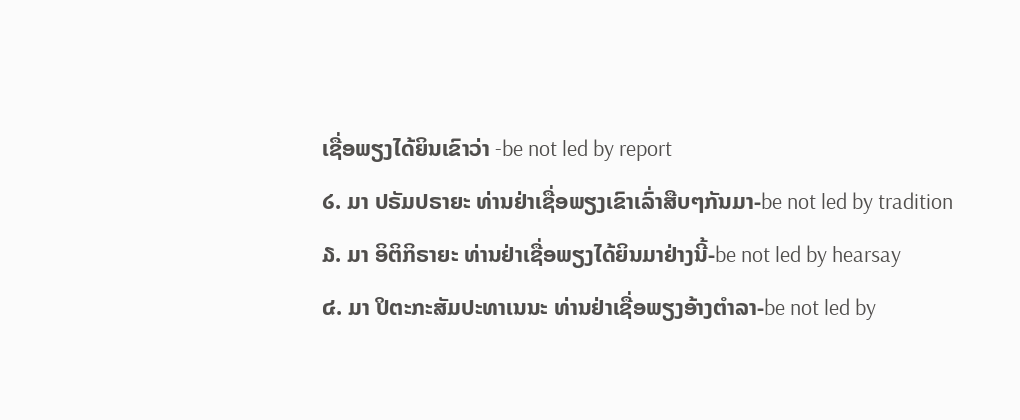ເຊື່ອພຽງໄດ້ຍິນເຂົາວ່າ -be not led by report
໒. ມາ ປຣັມປຣາຍະ ທ່ານຢ່າເຊື່ອພຽງເຂົາເລົ່າສືບໆກັນມາ-be not led by tradition
໓. ມາ ອິຕິກິຣາຍະ ທ່ານຢ່າເຊື່ອພຽງໄດ້ຍິນມາຢ່າງນີ້-be not led by hearsay
໔. ມາ ປິຕະກະສັມປະທາເນນະ ທ່ານຢ່າເຊື່ອພຽງອ້າງຕຳລາ-be not led by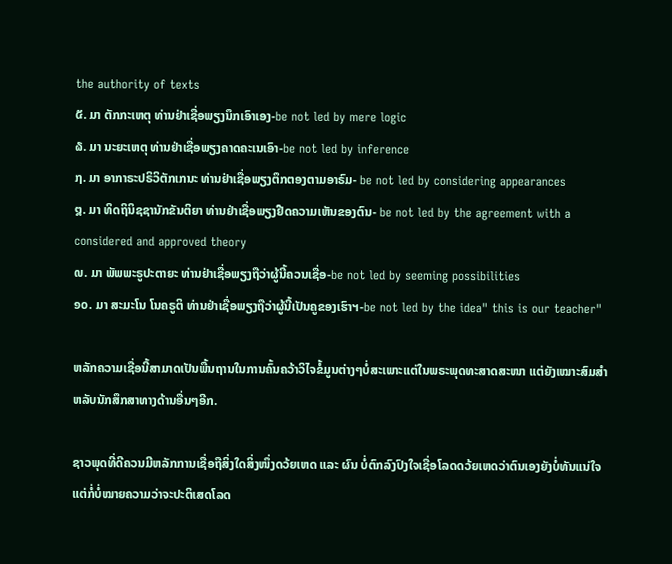the authority of texts
໕. ມາ ຕັກກະເຫຕຸ ທ່ານຢ່າເຊື່ອພຽງນຶກເອົາເອງ-be not led by mere logic
໖. ມາ ນະຍະເຫຕຸ ທ່ານຢ່າເຊື່ອພຽງຄາດຄະເນເອົາ-be not led by inference
໗. ມາ ອາກາຣະປຣິວິຕັກເກນະ ທ່ານຢ່າເຊື່ອພຽງຕຶກຕອງຕາມອາຣົມ- be not led by considering appearances
໘. ມາ ທິດຖິນິຊຊານັກຂັນຕິຍາ ທ່ານຢ່າເຊື່ອພຽງຢືດຄວາມເຫັນຂອງຕົນ- be not led by the agreement with a considered and approved theory
໙. ມາ ພັພພະຣູປະຕາຍະ ທ່ານຢ່າເຊື່ອພຽງຖືວ່າຜູ້ນີ້ຄວນເຊື່ອ-be not led by seeming possibilities
໑໐. ມາ ສະມະໂນ ໂນຄຣູຕິ ທ່ານຢ່າເຊື່ອພຽງຖືວ່າຜູ້ນີ້ເປັນຄູຂອງເຮົາຯ-be not led by the idea" this is our teacher"

ຫລັກຄວາມເຊື່ອນີ້ສາມາດເປັນພື້ນຖານໃນການຄົ້ນຄວ້າວິໄຈຂໍ້ມູນຕ່າງໆບໍ່ສະເພາະແຕ່ໃນພຣະພຸດທະສາດສະໜາ ແຕ່ຍັງເໝາະສົມສຳຫລັບນັກສຶກສາທາງດ້ານອື່ນໆອີກ.

ຊາວພຸດທີ່ດີຄວນມີຫລັກການເຊື່ອຖືສິ່ງໃດສິ່ງໜຶ່ງດວ້ຍເຫດ ແລະ ຜົນ ບໍ່ຕົກລົງປົງໃຈເຊື່ອໂລດດວ້ຍເຫດວ່າຕົນເອງຍັງບໍ່ທັນແນ່ໃຈ ແຕ່ກໍ່ບໍ່ໝາຍຄວາມວ່າຈະປະຕິເສດໂລດ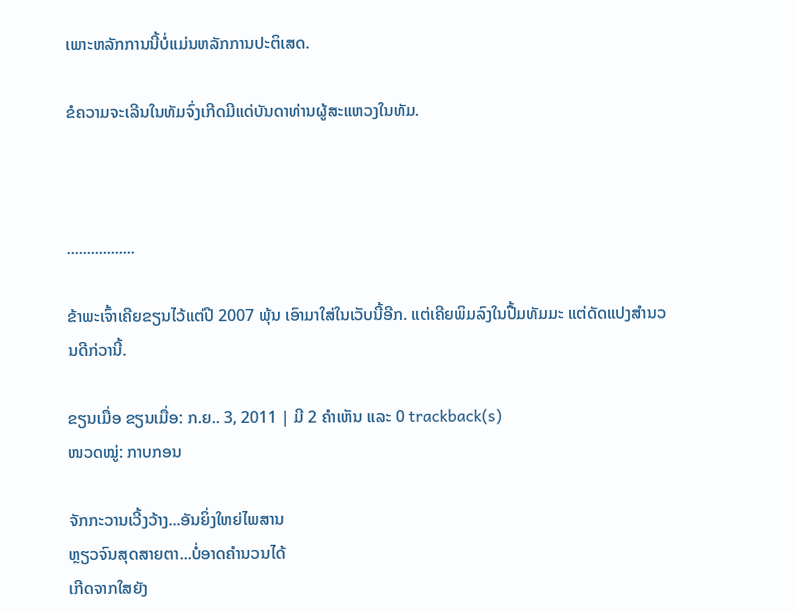ເພາະຫລັກການນີ້ບໍ່ແມ່ນຫລັກການປະຕິເສດ.

ຂໍຄວາມຈະເລີນໃນທັມຈົ່ງເກີດມີແດ່ບັນດາທ່ານຜູ້ສະແຫວງໃນທັມ.



.................

ຂ້າພະເຈົ້າເຄີຍຂຽນໄວ້ແຕ່ປີ 2007 ພຸ້ນ ເອົາມາໃສ່ໃນເວັບນີ້ອີກ. ແຕ່ເຄີຍພິມລົງໃນປື້ມທັມມະ ແຕ່ດັດແປງສຳນວນດີກ່ວານີ້.

ຂຽນເມື່ອ ຂຽນເມື່ອ: ກ.ຍ.. 3, 2011 | ມີ 2 ຄຳເຫັນ ແລະ 0 trackback(s)
ໜວດໝູ່: ກາບກອນ

ຈັກກະວານເວີ້ງວ້າງ...ອັນຍິ່ງໃຫຍ່ໄພສານ
ຫຼຽວຈົນສຸດສາຍຕາ...ບໍ່ອາດຄຳນວນໄດ້
ເກີດຈາກໃສຍັງ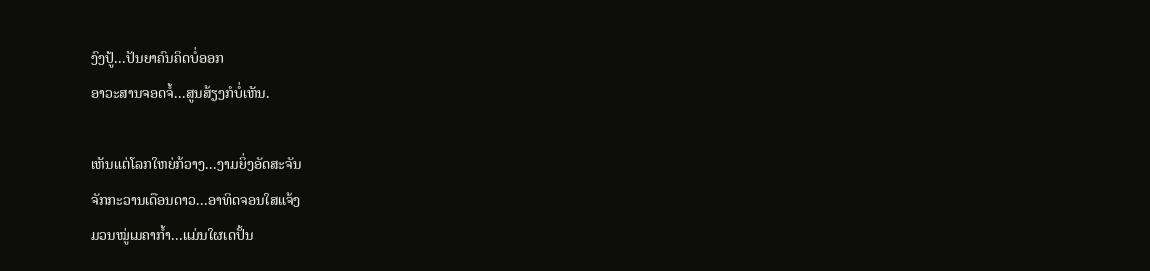ງົງປູ້...ປັນຍາຄົນຄິດບໍ່ອອກ
ອາວະສານຈອດຈໍ້...ສູນສ້ຽງກໍບໍ່ເຫັນ.

ເຫັນແຕ່ໂລກໃຫຍ່ກ້ວາງ...ງາມຍິ່ງອັດສະຈັນ
ຈັກກະວານເດືອນດາວ...ອາທິດຈອນໃສແຈ້ງ
ມວນໝູ່ເມຄາກ້ຳ...ແມ່ນໃຜເດປັ້ນ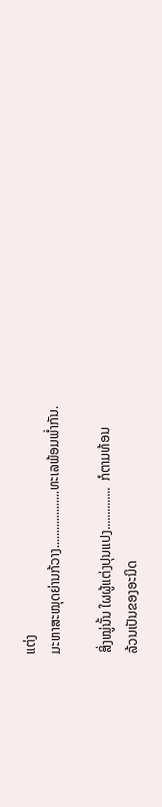ແຕ່ງ
ມະຫາສະໝຸດຍ່ານກ້ວາງ...................ທະເລພ້ອມພ່ຳກັນ.

ສິ່ງໝູ່ນັ້ນ ໃຜຜູ້ແຕ່ງປຸນແປງ..............  ກໍຕາມທ້ອນ
ລ້ວນເປັນຂອງອະນິດ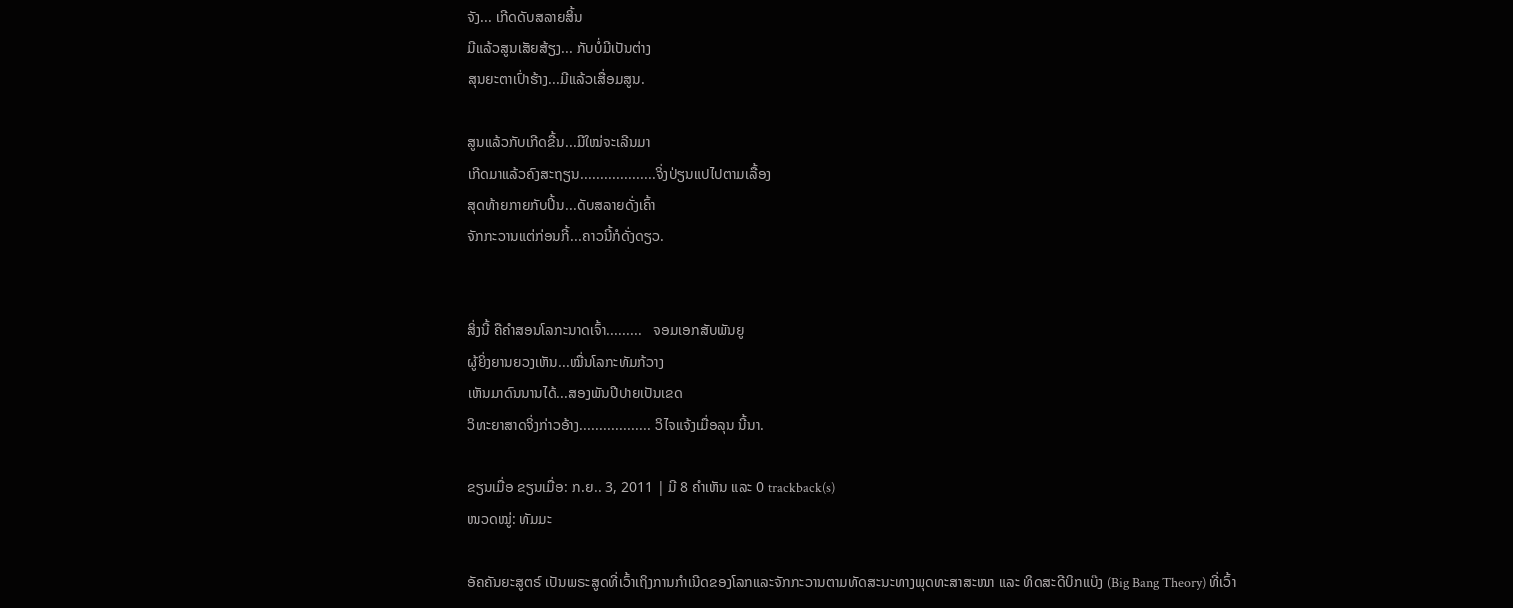ຈັງ... ເກີດດັບສລາຍສິ້ນ
ມີແລ້ວສູນເສັຍສ້ຽງ... ກັບບໍ່ມີເປັນຕ່າງ
ສຸນຍະຕາເປົ່າຮ້າງ...ມີແລ້ວເສື່ອມສູນ.

ສູນແລ້ວກັບເກີດຂື້ນ...ມີໃໝ່ຈະເລີນມາ
ເກີດມາແລ້ວຄົງສະຖຽນ...................ຈິ່ງປ່ຽນແປໄປຕາມເລື້ອງ
ສຸດທ້າຍກາຍກັບປິ້ນ...ດັບສລາຍດັ່ງເຄົ້າ
ຈັກກະວານແຕ່ກ່ອນກີ້...ຄາວນີ້ກໍດັ່ງດຽວ.


ສິ່ງນີ້ ຄືຄຳສອນໂລກະນາດເຈົ້າ.........   ຈອມເອກສັບພັນຍູ
ຜູ້ຍິ່ງຍານຍວງເຫັນ...ໝື່ນໂລກະທັມກ້ວາງ
ເຫັນມາດົນນານໄດ້...ສອງພັນປີປາຍເປັນເຂດ
ວິທະຍາສາດຈິ່ງກ່າວອ້າງ.................. ວິໄຈແຈ້ງເມື່ອລຸນ ນີ້ນາ.

ຂຽນເມື່ອ ຂຽນເມື່ອ: ກ.ຍ.. 3, 2011 | ມີ 8 ຄຳເຫັນ ແລະ 0 trackback(s)
ໜວດໝູ່: ທັມມະ

ອັຄຄັນຍະສູຕຣ໌ ເປັນພຣະສູດທີ່ເວົ້າເຖິງການກຳເນີດຂອງໂລກແລະຈັກກະວານຕາມທັດສະນະທາງພຸດທະສາສະໜາ ແລະ ທິດສະດີບິກແບ໊ງ (Big Bang Theory) ທີ່ເວົ້າ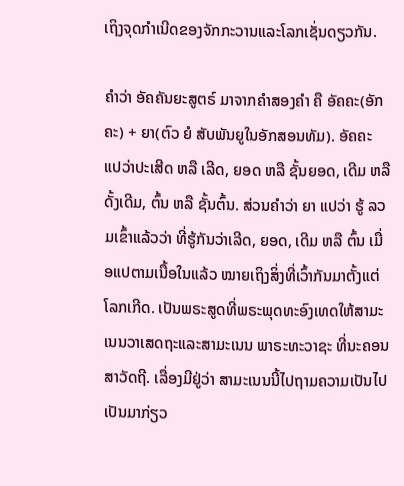ເຖິງຈຸດກຳເນີດຂອງຈັກກະວານແລະໂລກເຊັ່ນດຽວກັນ.

ຄຳວ່າ ອັຄຄັນຍະສູຕຣ໌ ມາຈາກຄຳສອງຄຳ ຄື ອັຄຄະ(ອັກຄະ) + ຍາ(ຕົວ ຍໍ ສັບພັນຍູໃນອັກສອນທັມ). ອັຄຄະ ແປວ່າປະເສີດ ຫລື ເລີດ, ຍອດ ຫລື ຊັ້ນຍອດ, ເດີມ ຫລື ດັ້ງເດີມ, ຕົ້ນ ຫລື ຊັ້ນຕົ້ນ. ສ່ວນຄຳວ່າ ຍາ ແປວ່າ ຮູ້ ລວມເຂົ້າແລ້ວວ່າ ທີ່ຮູ້ກັນວ່າເລີດ, ຍອດ, ເດີມ ຫລື ຕົ້ນ ເມື່ອແປຕາມເນື້ອໃນແລ້ວ ໝາຍເຖິງສິ່ງທີ່ເວົ້າກັນມາຕັ້ງແຕ່ໂລກເກີດ. ເປັນພຣະສູດທີ່ພຣະພຸດທະອົງເທດໃຫ້ສາມະເນນວາເສດຖະແລະສາມະເນນ ພາຣະທະວາຊະ ທີ່ນະຄອນສາວັດຖີ. ເລື່ອງມີຢູ່ວ່າ ສາມະເນນນີ້ໄປຖາມຄວາມເປັນໄປເປັນມາກ່ຽວ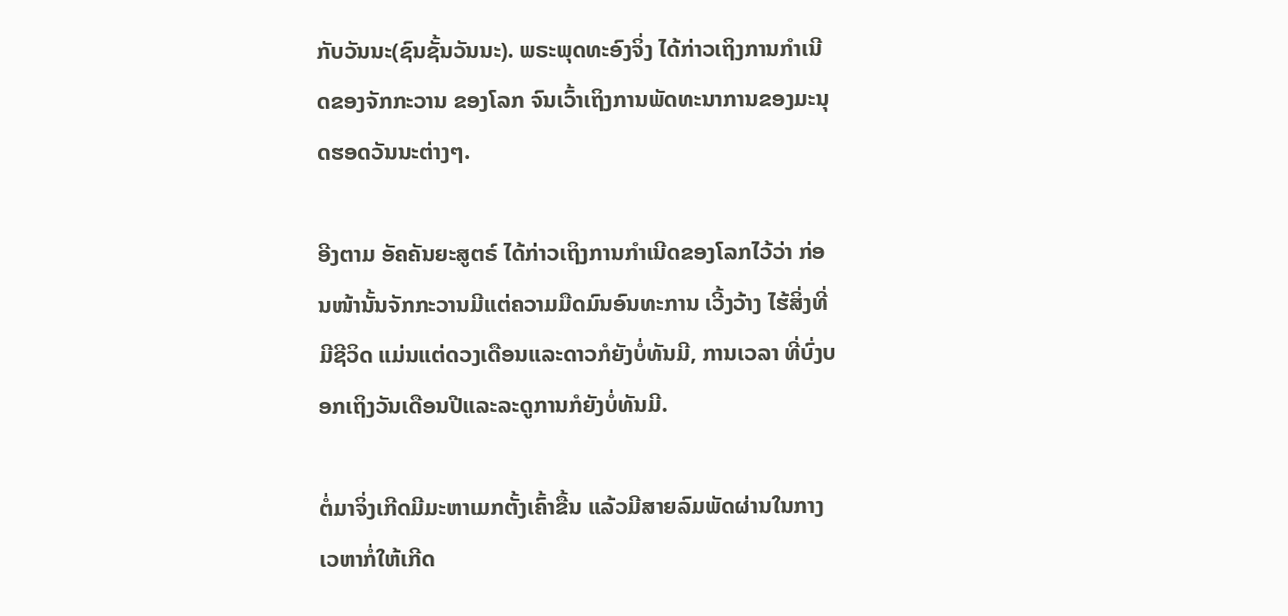ກັບວັນນະ(ຊົນຊັ້ນວັນນະ). ພຣະພຸດທະອົງຈິ່ງ ໄດ້ກ່າວເຖິງການກຳເນີດຂອງຈັກກະວານ ຂອງໂລກ ຈົນເວົ້າເຖິງການພັດທະນາການຂອງມະນຸດຮອດວັນນະຕ່າງໆ.

ອີງຕາມ ອັຄຄັນຍະສູຕຣ໌ ໄດ້ກ່າວເຖິງການກຳເນີດຂອງໂລກໄວ້ວ່າ ກ່ອນໜ້ານັ້ນຈັກກະວານມີແຕ່ຄວາມມືດມົນອົນທະການ ເວີ້ງວ້າງ ໄຮ້ສິ່ງທີ່ມີຊີວິດ ແມ່ນແຕ່ດວງເດືອນແລະດາວກໍຍັງບໍ່ທັນມີ, ການເວລາ ທີ່ບົ່ງບອກເຖິງວັນເດືອນປີແລະລະດູການກໍຍັງບໍ່ທັນມີ.

ຕໍ່ມາຈິ່ງເກີດມີມະຫາເມກຕັ້ງເຄົ້າຂື້ນ ແລ້ວມີສາຍລົມພັດຜ່ານໃນກາງເວຫາກໍ່ໃຫ້ເກີດ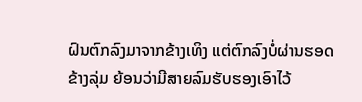ຝົນຕົກລົງມາຈາກຂ້າງເທິງ ແຕ່ຕົກລົງບໍ່ຜ່ານຮອດຂ້າງລຸ່ມ ຍ້ອນວ່າມີສາຍລົມຮັບຮອງເອົາໄວ້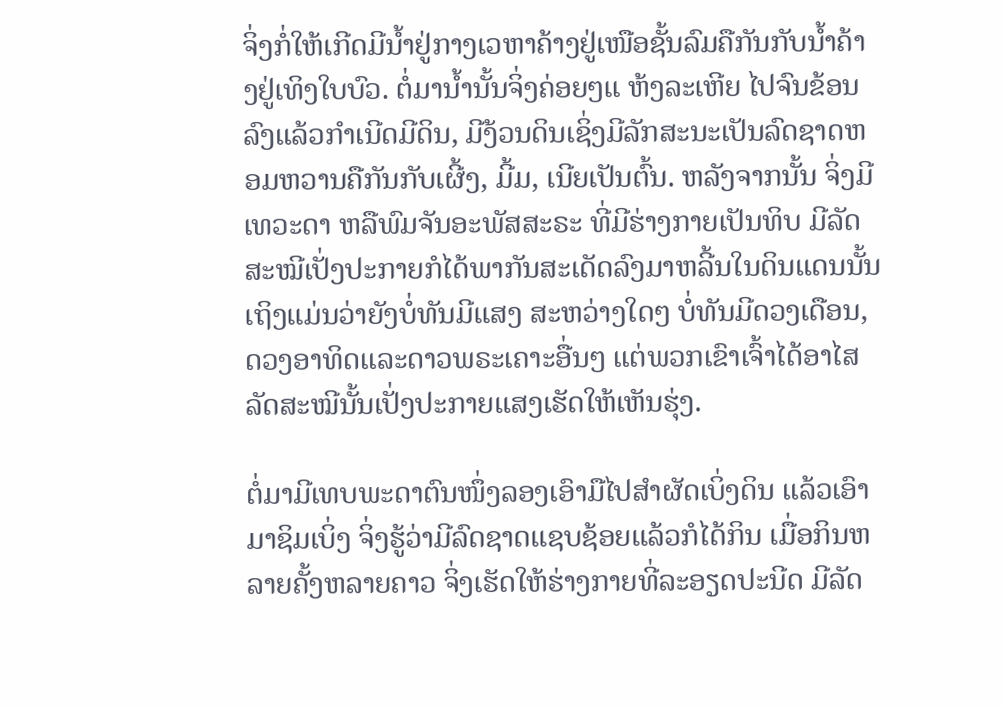ຈິ່ງກໍ່ໃຫ້ເກີດມີນ້ຳຢູ່ກາງເວຫາຄ້າງຢູ່ເໜືອຊັ້ນລົມຄືກັນກັບນ້ຳຄ້າງຢູ່ເທິງໃບບົວ. ຕໍ່ມານ້ຳນັ້ນຈິ່ງຄ່ອຍໆແ ຫ້ງລະເຫີຍ ໄປຈົນຂ້ອນລົງແລ້ວກຳເນີດມີດິນ, ມີງ້ວນດິນເຊິ່ງມີລັກສະນະເປັນລົດຊາດຫອມຫວານຄືກັນກັບເຜີ້ງ, ມີ້ມ, ເນີຍເປັນຕົ້ນ. ຫລັງຈາກນັ້ນ ຈິ່ງມີເທວະດາ ຫລືພົມຈັນອະພັສສະຣະ ທີ່ມີຮ່າງກາຍເປັນທິບ ມີລັດສະໝີເປັ່ງປະກາຍກໍໄດ້ພາກັນສະເດັດລົງມາຫລີ້ນໃນດິນແດນນັ້ນ ເຖິງແມ່ນວ່າຍັງບໍ່ທັນມີແສງ ສະຫວ່າງໃດໆ ບໍ່ທັນມີດວງເດືອນ, ດວງອາທິດແລະດາວພຣະເຄາະອື່ນໆ ແຕ່ພວກເຂົາເຈົ້າໄດ້ອາໄສລັດສະໝີນັ້ນເປັ່ງປະກາຍແສງເຮັດໃຫ້ເຫັນຮຸ່ງ.

ຕໍ່ມາມີເທບພະດາຕົນໜຶ່ງລອງເອົາມືໄປສຳຜັດເບິ່ງດິນ ແລ້ວເອົາມາຊິມເບິ່ງ ຈິ່ງຮູ້ວ່າມີລົດຊາດແຊບຊ້ອຍແລ້ວກໍໄດ້ກິນ ເມື່ອກິນຫລາຍຄັ້ງຫລາຍຄາວ ຈິ່ງເຮັດໃຫ້ຮ່າງກາຍທີ່ລະອຽດປະນີດ ມີລັດ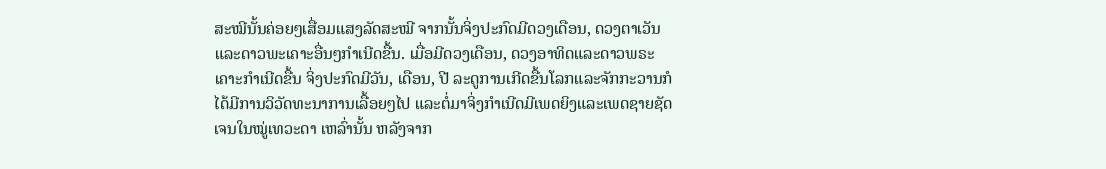ສະໝີນັ້ນຄ່ອຍໆເສື່ອມແສງລັດສະໝີ ຈາກນັ້ນຈິ່ງປະກົດມີດວງເດືອນ, ດວງຕາເວັນແລະດາວພະເຄາະອື່ນໆກຳເນີດຂື້ນ. ເມື່ອມີດວງເດືອນ, ດວງອາທິດແລະດາວພຣະເຄາະກຳເນີດຂື້ນ ຈິ່ງປະກົດມີວັນ, ເດືອນ, ປີ ລະດູການເກີດຂື້ນໂລກແລະຈັກກະວານກໍໄດ້ມີການວິວັດທະນາການເລື້ອຍໆໄປ ແລະຕໍ່ມາຈິ່ງກຳເນີດມີເພດຍິງແລະເພດຊາຍຊັດເຈນໃນໝູ່ເທວະດາ ເຫລົ່ານັ້ນ ຫລັງຈາກ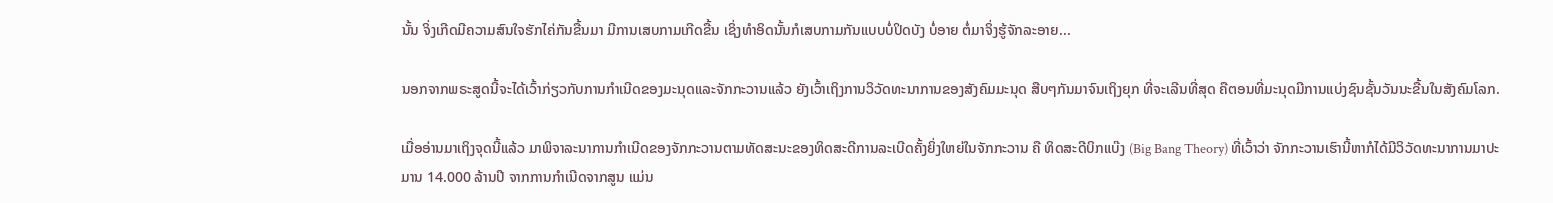ນັ້ນ ຈິ່ງເກີດມີຄວາມສົນໃຈຮັກໄຄ່ກັນຂື້ນມາ ມີການເສບກາມເກີດຂື້ນ ເຊິ່ງທຳອິດນັ້ນກໍເສບກາມກັນແບບບໍ່ປິດບັງ ບໍ່ອາຍ ຕໍ່ມາຈິ່ງຮູ້ຈັກລະອາຍ...

ນອກຈາກພຣະສູດນີ້ຈະໄດ້ເວົ້າກ່ຽວກັບການກຳເນີດຂອງມະນຸດແລະຈັກກະວານແລ້ວ ຍັງເວົ້າເຖິງການວິວັດທະນາການຂອງສັງຄົມມະນຸດ ສືບໆກັນມາຈົນເຖິງຍຸກ ທີ່ຈະເລີນທີ່ສຸດ ຄືຕອນທີ່ມະນຸດມີການແບ່ງຊົນຊັ້ນວັນນະຂື້ນໃນສັງຄົມໂລກ.

ເມື່ອອ່ານມາເຖິງຈຸດນີ້ແລ້ວ ມາພິຈາລະນາການກຳເນີດຂອງຈັກກະວານຕາມທັດສະນະຂອງທິດສະດີການລະເບີດຄັ້ງຍິ່ງໃຫຍ່ໃນຈັກກະວານ ຄື ທິດສະດີບິກແບ໊ງ (Big Bang Theory) ທີ່ເວົ້າວ່າ ຈັກກະວານເຮົານີ້ຫາກໍໄດ້ມີວິວັດທະນາການມາປະມານ 14.000 ລ້ານປີ ຈາກການກຳເນີດຈາກສູນ ແມ່ນ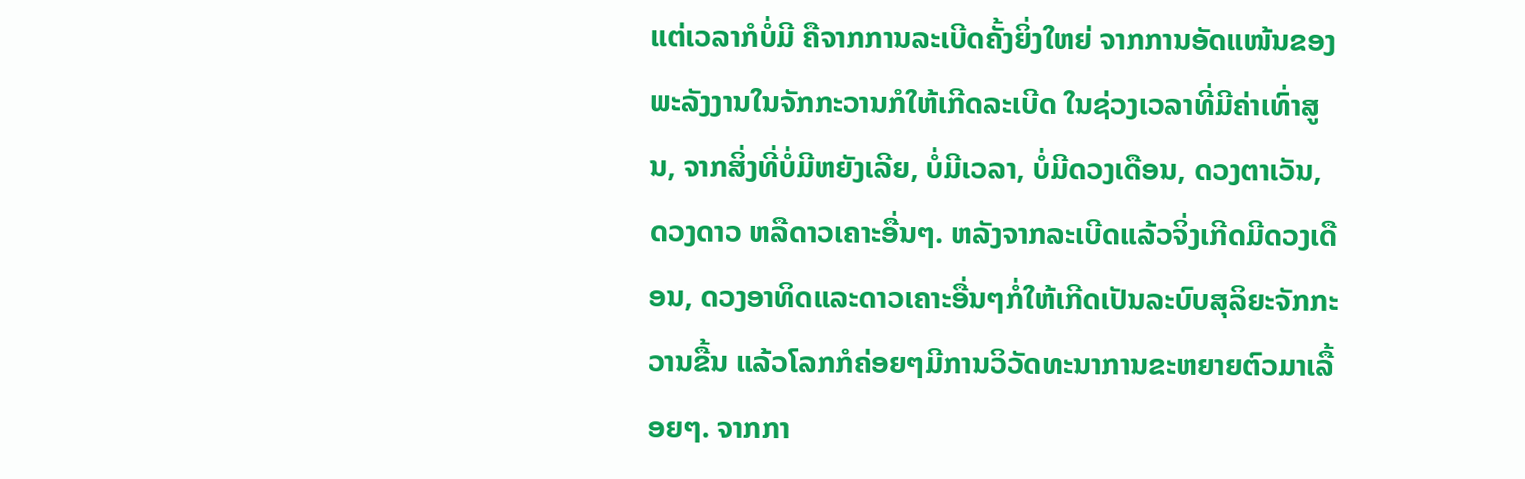ແຕ່ເວລາກໍບໍ່ມີ ຄືຈາກການລະເບີດຄັ້ງຍິ່ງໃຫຍ່ ຈາກການອັດແໜ້ນຂອງພະລັງງານໃນຈັກກະວານກໍໃຫ້ເກີດລະເບີດ ໃນຊ່ວງເວລາທີ່ມີຄ່າເທົ່າສູນ, ຈາກສິ່ງທີ່ບໍ່ມີຫຍັງເລີຍ, ບໍ່ມີເວລາ, ບໍ່ມີດວງເດືອນ, ດວງຕາເວັນ, ດວງດາວ ຫລືດາວເຄາະອື່ນໆ. ຫລັງຈາກລະເບີດແລ້ວຈິ່ງເກີດມີດວງເດືອນ, ດວງອາທິດແລະດາວເຄາະອື່ນໆກໍ່ໃຫ້ເກີດເປັນລະບົບສຸລິຍະຈັກກະວານຂື້ນ ແລ້ວໂລກກໍຄ່ອຍໆມີການວິວັດທະນາການຂະຫຍາຍຕົວມາເລື້ອຍໆ. ຈາກກາ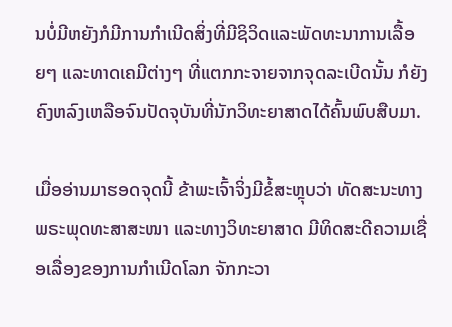ນບໍ່ມີຫຍັງກໍມີການກຳເນີດສິ່ງທີ່ມີຊິວິດແລະພັດທະນາການເລື້ອຍໆ ແລະທາດເຄມີຕ່າງໆ ທີ່ແຕກກະຈາຍຈາກຈຸດລະເບີດນັ້ນ ກໍຍັງຄົງຫລົງເຫລືອຈົນປັດຈຸບັນທີ່ນັກວິທະຍາສາດໄດ້ຄົ້ນພົບສືບມາ.

ເມື່ອອ່ານມາຮອດຈຸດນີ້ ຂ້າພະເຈົ້າຈິ່ງມີຂໍ້ສະຫຼຸບວ່າ ທັດສະນະທາງພຣະພຸດທະສາສະໜາ ແລະທາງວິທະຍາສາດ ມີທິດສະດີຄວາມເຊື່ອເລື່ອງຂອງການກຳເນີດໂລກ ຈັກກະວາ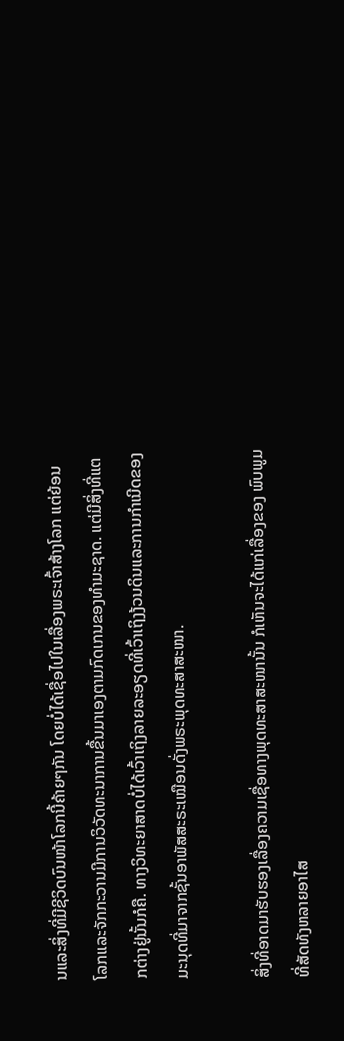ນແລະສິ່ງທີ່ມີຊີວິດບົນໜ້າໂລກນີ້ຄ້າຍໆກັນ ໂດຍບໍ່ໄດ້ເຊື່ອໄປໃນເລື່ອງພຣະເຈົ້າສ້າງໂລກ ແຕ່ຍ້ອນໂລກແລະຈັກກະວານມີການວິວັດທະນາການຂື້ນມາເອງຕາມກົດເກນຂອງທຳມະຊາດ. ແຕ່ມີສິ່ງທີ່ແຕກຕ່າງຢູ່ນັ້ນກໍຄື. ທາງວິທະຍາສາດບໍ່ໄດ້ເວົ້າເຖິງລາຍລະອຽດທີ່ເວົ້າເຖິງງ້ວນດິນແລະການກຳເນີດຂອງມະນຸດທີ່ມາຈາກຊັ້ນອາພັສສະຣະເໝືອນດັ່ງພຣະພຸດທະສາສະໜາ.

ສິ່ງທີ່ອາດມາຮັບຮອງເລື່ອງຄວາມເຊື່ອທາງພຸດທະສາສະໜານັ້ນ ກໍເຫັນຈະໄດ້ແກ່ເລື່ອງຂອງ ພົບພູມທີ່ສັດທັງຫລາຍອາໄສ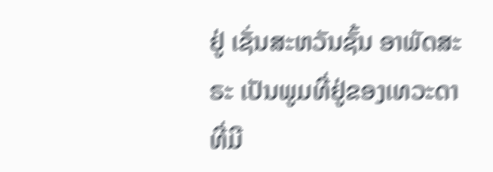ຢູ່ ເຊັ່ນສະຫວັນຊັ້ນ ອາພັດສະຣະ ເປັນພູມທີ່ຢູ່ຂອງເທວະດາທີ່ມີ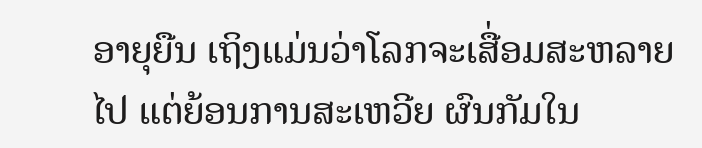ອາຍຸຍືນ ເຖິງແມ່ນວ່າໂລກຈະເສື່ອມສະຫລາຍໄປ ແຕ່ຍ້ອນການສະເຫວີຍ ຜົນກັມໃນ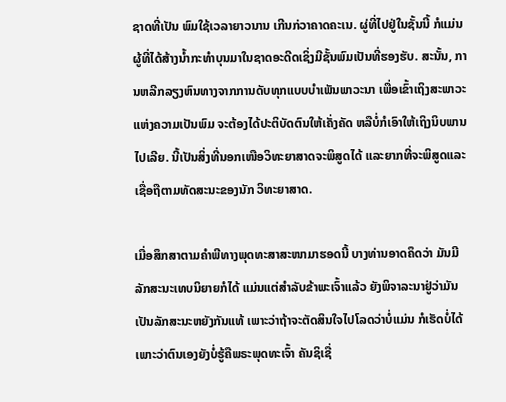ຊາດທີ່ເປັນ ພົມໃຊ້ເວລາຍາວນານ ເກີນກ່ວາຄາດຄະເນ. ຜູ່ທີ່ໄປຢູ່ໃນຊັ້ນນີ້ ກໍແມ່ນຜູ້ທີ່ໄດ້ສ້າງນ້ຳກະທຳບຸນມາໃນຊາດອະດີດເຊິ່ງມີຊັ້ນພົມເປັນທີ່ຮອງຮັບ. ສະນັ້ນ, ການຫລີກລຽງຫົນທາງຈາກການດັບທຸກແບບບຳເພັນພາວະນາ ເພື່ອເຂົ້າເຖິງສະພາວະແຫ່ງຄວາມເປັນພົມ ຈະຕ້ອງໄດ້ປະຕິບັດຕົນໃຫ້ເຄັ່ງຄັດ ຫລືບໍ່ກໍເອົາໃຫ້ເຖິງນິບພານໄປເລີຍ. ນີ້ເປັນສິ່ງທີ່ນອກເໜືອວິທະຍາສາດຈະພິສູດໄດ້ ແລະຍາກທີ່ຈະພິສູດແລະເຊື່ອຖືຕາມທັດສະນະຂອງນັກ ວິທະຍາສາດ.

ເມື່ອສຶກສາຕາມຄຳພີທາງພຸດທະສາສະໜາມາຮອດນີ້ ບາງທ່ານອາດຄຶດວ່າ ມັນມີລັກສະນະເທບນິຍາຍກໍໄດ້ ແມ່ນແຕ່ສຳລັບຂ້າພະເຈົ້າແລ້ວ ຍັງພິຈາລະນາຢູ່ວ່າມັນເປັນລັກສະນະຫຍັງກັນແທ້ ເພາະວ່າຖ້າຈະຕັດສິນໃຈໄປໂລດວ່າບໍ່ແມ່ນ ກໍເຮັດບໍ່ໄດ້ ເພາະວ່າຕົນເອງຍັງບໍ່ຮູ້ຄືພຣະພຸດທະເຈົ້າ ຄັນຊິເຊື່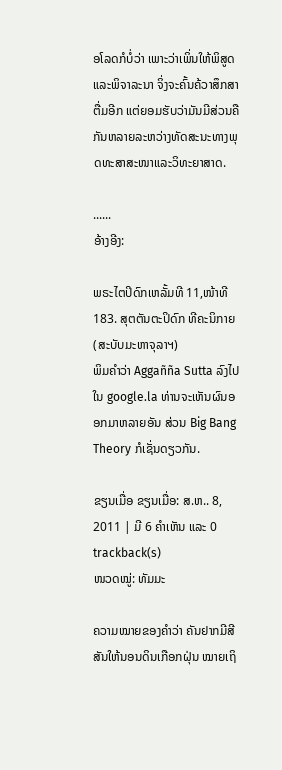ອໂລດກໍບໍ່ວ່າ ເພາະວ່າເພິ່ນໃຫ້ພິສູດແລະພິຈາລະນາ ຈິ່ງຈະຄົ້ນຄ້ວາສຶກສາຕື່ມອີກ ແຕ່ຍອມຮັບວ່າມັນມີສ່ວນຄືກັນຫລາຍລະຫວ່າງທັດສະນະທາງພຸດທະສາສະໜາແລະວິທະຍາສາດ.

......
ອ້າງອີງ:

ພຣະໄຕປິດົກເຫລັ້ມທີ 11,ໜ້າທີ 183. ສຸຕຕັນຕະປິດົກ ທີຄະນິກາຍ(ສະບັບມະຫາຈຸລາຯ)
ພິມຄຳວ່າ Aggañña Sutta ລົງໄປໃນ google.la ທ່ານຈະເຫັນຜົນອອກມາຫລາຍອັນ ສ່ວນ Big Bang Theory ກໍເຊັ່ນດຽວກັນ.

ຂຽນເມື່ອ ຂຽນເມື່ອ: ສ.ຫ.. 8, 2011 | ມີ 6 ຄຳເຫັນ ແລະ 0 trackback(s)
ໜວດໝູ່: ທັມມະ

ຄວາມໝາຍຂອງຄຳວ່າ ຄັນຢາກມີສີສັນໃຫ້ນອນດິນເກືອກຝຸ່ນ ໝາຍເຖິ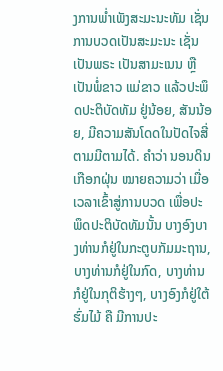ງການພ່ຳເພັງສະມະນະທັມ ເຊັ່ນການບວດເປັນສະມະນະ ເຊັ່ນ ເປັນພຣະ ເປັນສາມະເນນ ຫຼືເປັນພໍ່ຂາວ ແມ່ຂາວ ແລ້ວປະພຶດປະຕິບັດທັມ ຢູ່ນ້ອຍ, ສັນນ້ອຍ, ມີຄວາມສັນໂດດໃນປັດໄຈສີ່ຕາມມີຕາມໄດ້. ຄຳວ່າ ນອນດິນເກືອກຝຸ່ນ ໝາຍຄວາມວ່າ ເມື່ອເວລາເຂົ້າສູ່ການບວດ ເພື່ອປະພຶດປະຕິບັດທັມນັ້ນ ບາງອົງບາງທ່ານກໍຢູ່ໃນກະຕູບກັມມະຖານ, ບາງທ່ານກໍຢູ່ໃນກົດ, ບາງທ່ານກໍຢູ່ໃນກຸຕິຮ້າງໆ, ບາງອົງກໍຢູ່ໃຕ້ຮົ່ມໄມ້ ຄື ມີການປະ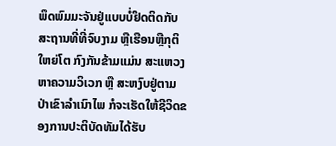ພຶດພົມມະຈັນຢູ່ແບບບໍ່ຢຶດຕິດກັບສະຖານທີ່ທີ່ຈົບງາມ ຫຼືເຮືອນຫຼືກຸຕິໃຫຍ່ໂຕ ກົງກັນຂ້າມແມ່ນ ສະແຫວງຫາຄວາມວິເວກ ຫຼື ສະຫງົບຢູ່ຕາມປ່າເຂົາລຳເນົາໄພ ກໍຈະເຮັດໃຫ້ຊີວິດຂອງການປະຕິບັດທັມໄດ້ຮັບ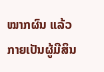ໝາກຜົນ ແລ້ວກາຍເປັນຜູ້ມີສິນ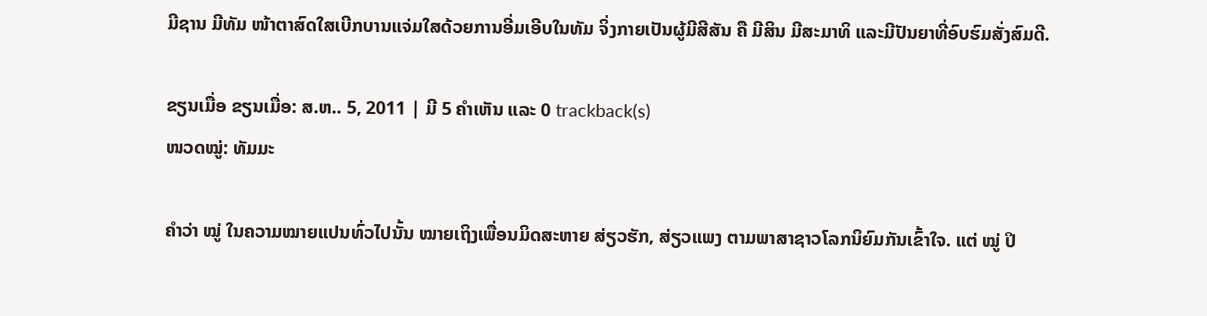ມີຊານ ມີທັມ ໜ້າຕາສົດໃສເບີກບານແຈ່ມໃສດ້ວຍການອີ່ມເອີບໃນທັມ ຈິ່ງກາຍເປັນຜູ້ມີສີສັນ ຄື ມີສິນ ມີສະມາທິ ແລະມີປັນຍາທີ່ອົບຮົມສັ່ງສົມດີ.

ຂຽນເມື່ອ ຂຽນເມື່ອ: ສ.ຫ.. 5, 2011 | ມີ 5 ຄຳເຫັນ ແລະ 0 trackback(s)
ໜວດໝູ່: ທັມມະ

ຄຳວ່າ ໝູ່ ໃນຄວາມໝາຍແປນທົ່ວໄປນັ້ນ ໝາຍເຖິງເພື່ອນມິດສະຫາຍ ສ່ຽວຮັກ, ສ່ຽວແພງ ຕາມພາສາຊາວໂລກນິຍົມກັນເຂົ້າໃຈ. ແຕ່ ໝູ່ ປິ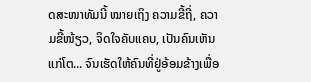ດສະໜາທັມນີ້ ໝາຍເຖິງ ຄວາມຂີ້ຖີ່, ຄວາມຂີ້ໜ້ຽວ, ຈິດໃຈຄັບແຄບ, ເປັນຄົນເຫັນແກ່ໂຕ... ຈົນເຮັດໃຫ້ຄົນທີ່ຢູ່ອ້ອມຂ້າງເພື່ອ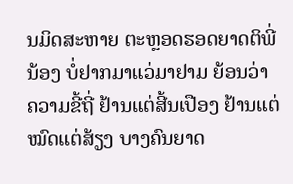ນມິດສະຫາຍ ຕະຫຼອດຮອດຍາດຕິພີ່ນ້ອງ ບໍ່ຢາກມາແວ່ມາຢາມ ຍ້ອນວ່າ ຄວາມຂີ້ຖີ່ ຢ້ານແຕ່ສີ້ນເປືອງ ຢ້ານແຕ່ໝົດແຕ່ສ້ຽງ ບາງຄົນຍາດ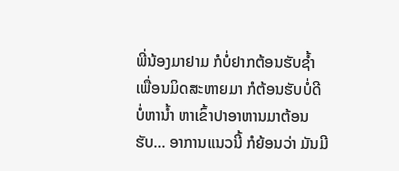ພີ່ນ້ອງມາຢາມ ກໍບໍ່ຢາກຕ້ອນຮັບຊ້ຳ ເພື່ອນມິດສະຫາຍມາ ກໍຕ້ອນຮັບບໍ່ດີ ບໍ່ຫານ້ຳ ຫາເຂົ້າປາອາຫານມາຕ້ອນຮັບ... ອາການແນວນີ້ ກໍຍ້ອນວ່າ ມັນມີ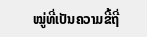ໝູ່ທີ່ເປັນຄວາມຂີ້ຖີ່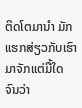ຕິດໂຕມານຳ ມັກແຮກສ່ຽວກັບເຮົາມາຈັກແຕ່ມື້ໃດ ຈົນວ່າ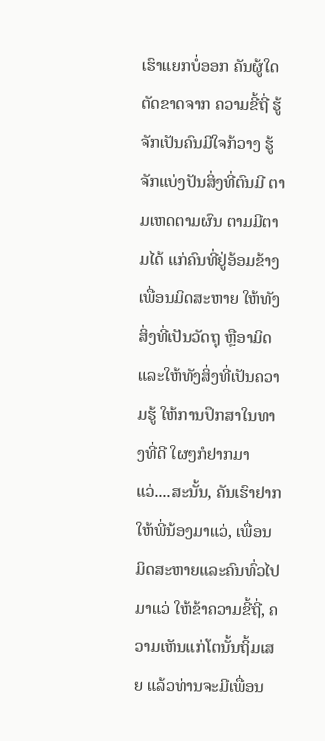ເຮົາແຍກບໍ່ອອກ ຄັນຜູ້ໃດຕັດຂາດຈາກ ຄວາມຂີ້ຖີ່ ຮູ້ຈັກເປັນຄົນມີໃຈກ້ວາງ ຮູ້ຈັກແບ່ງປັນສິ່ງທີ່ຕົນມີ ຕາມເຫດຕາມຜົນ ຕາມມີຕາມໄດ້ ແກ່ຄົນທີ່ຢູ່ອ້ອມຂ້າງ ເພື່ອນມິດສະຫາຍ ໃຫ້ທັງສິ່ງທີ່ເປັນວັດຖຸ ຫຼືອາມິດ ແລະໃຫ້ທັງສິ່ງທີ່ເປັນຄວາມຮູ້ ໃຫ້ການປຶກສາໃນທາງທີ່ດີ ໃຜໆກໍຢາກມາແວ່....ສະນັ້ນ, ຄັນເຮົາຢາກໃຫ້ພີ່ນ້ອງມາແວ່, ເພື່ອນມິດສະຫາຍແລະຄົນທົ່ວໄປມາແວ່ ໃຫ້ຂ້າຄວາມຂີ້ຖີ່, ຄວາມເຫັນແກ່ໂຕນັ້ນຖິ້ມເສຍ ແລ້ວທ່ານຈະມີເພື່ອນ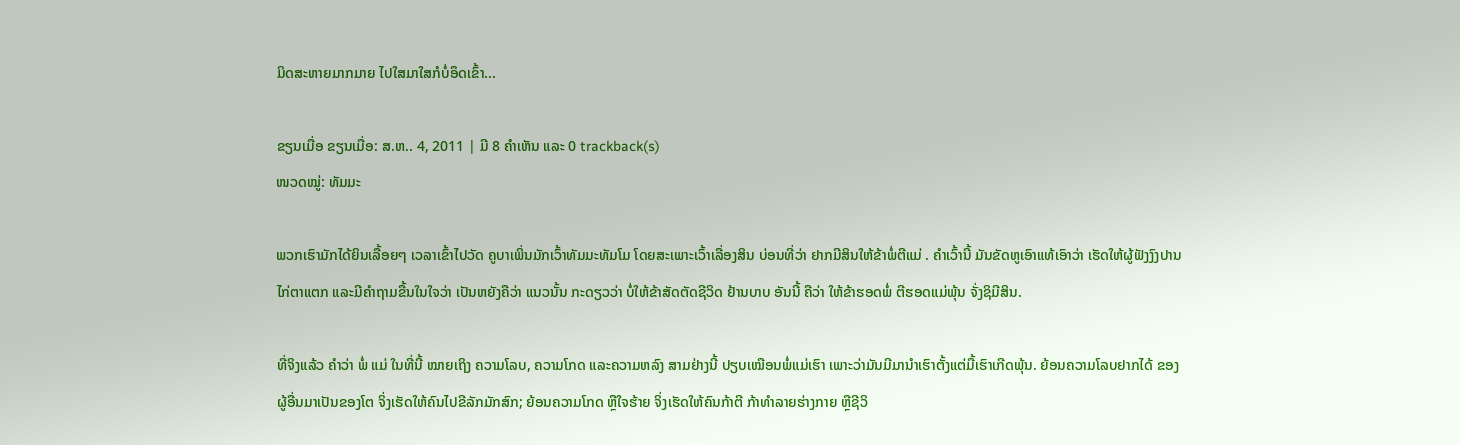ມິດສະຫາຍມາກມາຍ ໄປໃສມາໃສກໍບໍ່ອຶດເຂົ້າ...

ຂຽນເມື່ອ ຂຽນເມື່ອ: ສ.ຫ.. 4, 2011 | ມີ 8 ຄຳເຫັນ ແລະ 0 trackback(s)
ໜວດໝູ່: ທັມມະ

ພວກເຮົາມັກໄດ້ຍິນເລື້ອຍໆ ເວລາເຂົ້າໄປວັດ ຄູບາເພິ່ນມັກເວົ້າທັມມະທັມໂມ ໂດຍສະເພາະເວົ້າເລື່ອງສິນ ບ່ອນທີ່ວ່າ ຢາກມີສິນໃຫ້ຂ້າພໍ່ຕີແມ່ . ຄຳເວົ້ານີ້ ມັນຂັດຫູເອົາແທ້ເອົາວ່າ ເຮັດໃຫ້ຜູ້ຟັງງົງປານໄກ່ຕາແຕກ ແລະມີຄຳຖາມຂື້ນໃນໃຈວ່າ ເປັນຫຍັງຄືວ່າ ແນວນັ້ນ ກະດຽວວ່າ ບໍ່ໃຫ້ຂ້າສັດຕັດຊີວິດ ຢ້ານບາບ ອັນນີ້ ຄືວ່າ ໃຫ້ຂ້າຮອດພໍ່ ຕີຮອດແມ່ພຸ້ນ ຈັ່ງຊິມີສິນ.

ທີ່ຈິງແລ້ວ ຄຳວ່າ ພໍ່ ແມ່ ໃນທີ່ນີ້ ໝາຍເຖິງ ຄວາມໂລບ, ຄວາມໂກດ ແລະຄວາມຫລົງ ສາມຢ່າງນີ້ ປຽບເໝືອນພໍ່ແມ່ເຮົາ ເພາະວ່າມັນມີມານຳເຮົາຕັ້ງແຕ່ມື້ເຮົາເກີດພຸ້ນ. ຍ້ອນຄວາມໂລບຢາກໄດ້ ຂອງຜູ້ອື່ນມາເປັນຂອງໂຕ ຈິ່ງເຮັດໃຫ້ຄົນໄປຂີລັກມັກສົກ; ຍ້ອນຄວາມໂກດ ຫຼືໃຈຮ້າຍ ຈິ່ງເຮັດໃຫ້ຄົນກ້າຕີ ກ້າທຳລາຍຮ່າງກາຍ ຫຼືຊີວິ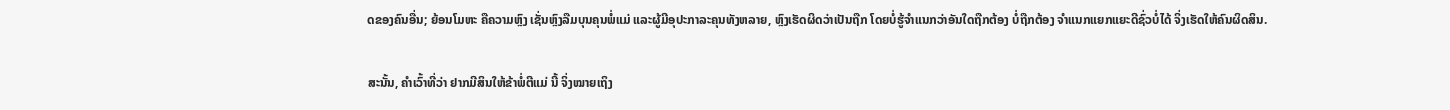ດຂອງຄົນອື່ນ; ຍ້ອນໂມຫະ ຄືຄວາມຫຼົງ ເຊັ່ນຫຼົງລືມບຸນຄຸນພໍ່ແມ່ ແລະຜູ້ມີອຸປະກາລະຄຸນທັງຫລາຍ, ຫຼົງເຮັດຜິດວ່າເປັນຖືກ ໂດຍບໍ່ຮູ້ຈຳແນກວ່າອັນໃດຖືກຕ້ອງ ບໍ່ຖືກຕ້ອງ ຈຳແນກແຍກແຍະດີຊົ່ວບໍ່ໄດ້ ຈິ່ງເຮັດໃຫ້ຄົນຜິດສິນ.

ສະນັ້ນ, ຄຳເວົ້າທີ່ວ່າ ຢາກມີສິນໃຫ້ຂ້າພໍ່ຕີແມ່ ນີ້ ຈິ່ງໝາຍເຖິງ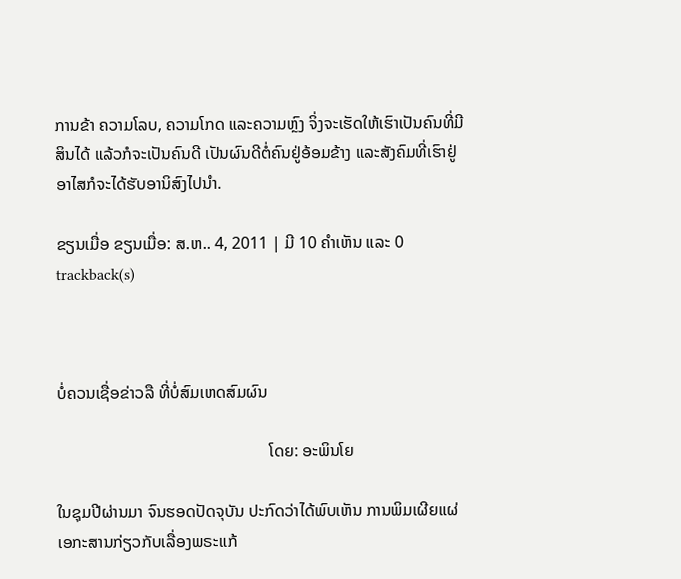ການຂ້າ ຄວາມໂລບ, ຄວາມໂກດ ແລະຄວາມຫຼົງ ຈິ່ງຈະເຮັດໃຫ້ເຮົາເປັນຄົນທີ່ມີສິນໄດ້ ແລ້ວກໍຈະເປັນຄົນດີ ເປັນຜົນດີຕໍ່ຄົນຢູ່ອ້ອມຂ້າງ ແລະສັງຄົມທີ່ເຮົາຢູ່ອາໄສກໍຈະໄດ້ຮັບອານິສົງໄປນຳ.

ຂຽນເມື່ອ ຂຽນເມື່ອ: ສ.ຫ.. 4, 2011 | ມີ 10 ຄຳເຫັນ ແລະ 0 trackback(s)



ບໍ່ຄວນເຊື່ອຂ່າວລື ທີ່ບໍ່ສົມເຫດສົມຜົນ

                                                   ໂດຍ: ອະພິນໂຍ

ໃນຊຸມປີຜ່ານມາ ຈົນຮອດປັດຈຸບັນ ປະກົດວ່າໄດ້ພົບເຫັນ ການພິມເຜີຍແຜ່ເອກະສານກ່ຽວກັບເລື່ອງພຣະແກ້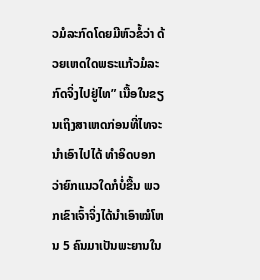ວມໍລະກົດໂດຍມີຫົວຂໍ້ວ່າ ດ້ວຍເຫດໃດພຣະແກ້ວມໍລະກົດຈິ່ງໄປຢູ່ໄທ” ເນື້ອໃນຂຽນເຖິງສາເຫດກ່ອນທີ່ໄທຈະນຳເອົາໄປໄດ້ ທຳອິດບອກວ່າຍົກແນວໃດກໍບໍ່ຂື້ນ ພວກເຂົາເຈົ້າຈິ່ງໄດ້ນຳເອົາໝໍໂຫນ 5 ຄົນມາເປັນພະຍານໃນ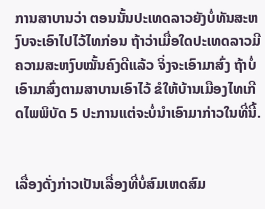ການສາບານວ່າ ຕອນນັ້ນປະເທດລາວຍັງບໍ່ທັນສະຫງົບຈະເອົາໄປໄວ້ໄທກ່ອນ ຖ້າວ່າເມື່ອໃດປະເທດລາວມີຄວາມສະຫງົບໝັ້ນຄົງດີແລ້ວ ຈິ່ງຈະເອົາມາສົ່ງ ຖ້າບໍ່ເອົາມາສົ່ງຕາມສາບານເອົາໄວ້ ຂໍໃຫ້ບ້ານເມືອງໄທເກີດໄພພິບັດ 5 ປະການແຕ່ຈະບໍ່ນຳເອົາມາກ່າວໃນທີ່ນີ້.


ເລື່ອງດັ່ງກ່າວເປັນເລື່ອງທີ່ບໍ່ສົມເຫດສົມ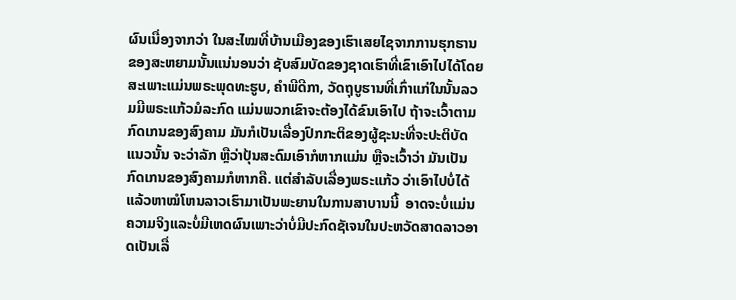ຜົນເນື່ອງຈາກວ່າ ໃນສະໄໝທີ່ບ້ານເມືອງຂອງເຮົາເສຍໄຊຈາກການຮຸກຮານຂອງສະຫຍາມນັ້ນແນ່ນອນວ່າ ຊັບສົມບັດຂອງຊາດເຮົາທີ່ເຂົາເອົາໄປໄດ້ໂດຍສະເພາະແມ່ນພຣະພຸດທະຮູບ, ຄຳພີດີກາ, ວັດຖຸບູຮານທີ່ເກົ່າແກ່ໃນນັ້ນລວມມີພຣະແກ້ວມໍລະກົດ ແມ່ນພວກເຂົາຈະຕ້ອງໄດ້ຂົນເອົາໄປ ຖ້າຈະເວົ້າຕາມກົດເກນຂອງສົງຄາມ ມັນກໍເປັນເລື່ອງປົກກະຕິຂອງຜູ້ຊະນະທີ່ຈະປະຕິບັດແນວນັ້ນ ຈະວ່າລັກ ຫຼືວ່າປຸ້ນສະດົມເອົາກໍຫາກແມ່ນ ຫຼືຈະເວົ້າວ່າ ມັນເປັນກົດເກນຂອງສົງຄາມກໍຫາກຄື. ແຕ່ສຳລັບເລື່ອງພຣະແກ້ວ ວ່າເອົາໄປບໍ່ໄດ້ແລ້ວຫາໝໍໂຫນລາວເຮົາມາເປັນພະຍານໃນການສາບານນີ້  ອາດຈະບໍ່ແມ່ນຄວາມຈິງແລະບໍ່ມີເຫດຜົນເພາະວ່າບໍ່ມີປະກົດຊັເຈນໃນປະຫວັດສາດລາວອາດເປັນເລື່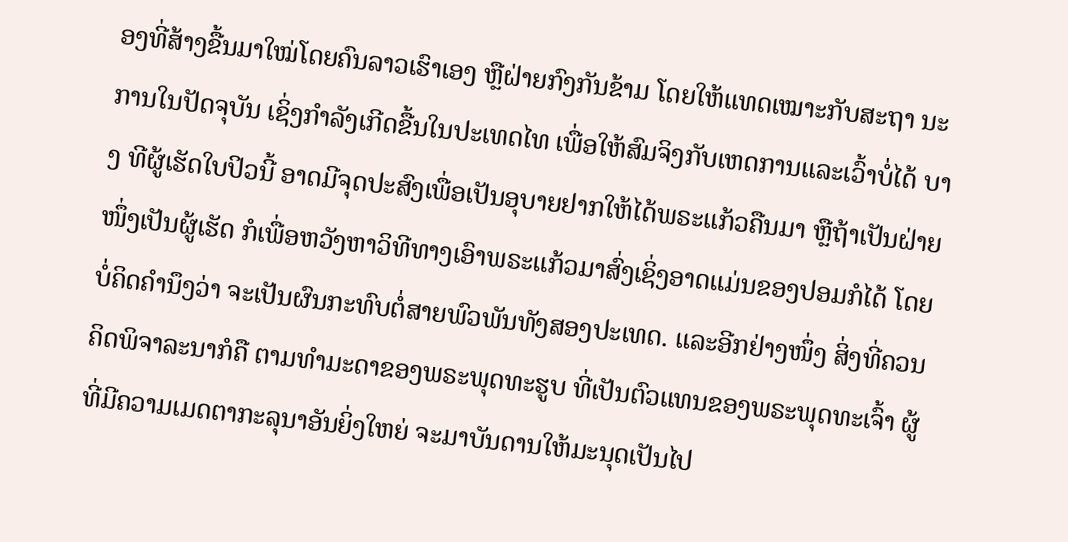ອງທີ່ສ້າງຂື້ນມາໃໝ່ໂດຍຄົນລາວເຮົາເອງ ຫຼືຝ່າຍກົງກັນຂ້າມ ໂດຍໃຫ້ແທດເໝາະກັບສະຖາ ນະການໃນປັດຈຸບັນ ເຊິ່ງກຳລັງເກີດຂື້ນໃນປະເທດໄທ ເພື່ອໃຫ້ສົມຈິງກັບເຫດການແລະເວົ້າບໍ່ໄດ້ ບາງ ທີຜູ້ເຮັດໃບປິວນີ້ ອາດມີຈຸດປະສົງເພື່ອເປັນອຸບາຍຢາກໃຫ້ໄດ້ພຣະແກ້ວຄືນມາ ຫຼືຖ້າເປັນຝ່າຍໜຶ່ງເປັນຜູ້ເຮັດ ກໍເພື່ອຫວັງຫາວິທີທາງເອົາພຣະແກ້ວມາສົ່ງເຊິ່ງອາດແມ່ນຂອງປອມກໍໄດ້ ໂດຍບໍ່ຄິດຄຳນຶງວ່າ ຈະເປັນຜົນກະທົບຕໍ່ສາຍພົວພັນທັງສອງປະເທດ. ແລະອີກຢ່າງໜຶ່ງ ສິ່ງທີ່ຄວນຄິດພິຈາລະນາກໍຄື ຕາມທໍາມະດາຂອງພຣະພຸດທະຮູບ ທີ່ເປັນຕົວແທນຂອງພຣະພຸດທະເຈົ້າ ຜູ້ທີ່ມີຄວາມເມດຕາກະລຸນາອັນຍິ່ງໃຫຍ່ ຈະມາບັນດານໃຫ້ມະນຸດເປັນໄປ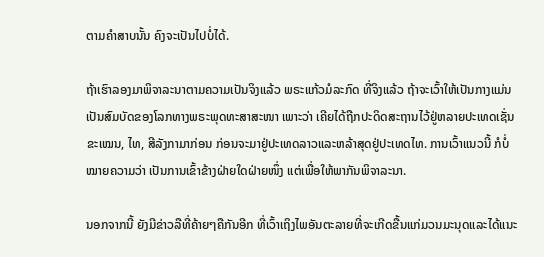ຕາມຄໍາສາບນັ້ນ ຄົງຈະເປັນໄປບໍ່ໄດ້.

ຖ້າເຮົາລອງມາພິຈາລະນາຕາມຄວາມເປັນຈິງແລ້ວ ພຣະແກ້ວມໍລະກົດ ທີ່ຈິງແລ້ວ ຖ້າຈະເວົ້າໃຫ້ເປັນກາງແມ່ນເປັນສົມບັດຂອງໂລກທາງພຣະພຸດທະສາສະໜາ ເພາະວ່າ ເຄີຍໄດ້ຖືກປະດິດສະຖານໄວ້ຢູ່ຫລາຍປະເທດເຊັ່ນ ຂະເໝນ, ໄທ, ສີລັງກາມາກ່ອນ ກ່ອນຈະມາຢູ່ປະເທດລາວແລະຫລ້າສຸດຢູ່ປະເທດໄທ. ການເວົ້າແນວນີ້ ກໍບໍ່ໝາຍຄວາມວ່າ ເປັນການເຂົ້າຂ້າງຝ່າຍໃດຝ່າຍໜຶ່ງ ແຕ່ເພື່ອໃຫ້ພາກັນພິຈາລະນາ.

ນອກຈາກນີ້ ຍັງມີຂ່າວລືທີ່ຄ້າຍໆຄືກັນອີກ ທີ່ເວົ້າເຖິງໄພອັນຕະລາຍທີ່ຈະເກີດຂື້ນແກ່ມວນມະນຸດແລະໄດ້ແນະ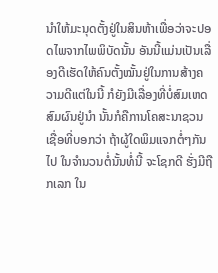ນຳໃຫ້ມະນຸດຕັ້ງຢູ່ໃນສິນຫ້າເພື່ອວ່າຈະປອດໄພຈາກໄພພິບັດນັ້ນ ອັນນີ້ແມ່ນເປັນເລື່ອງດີເຮັດໃຫ້ຄົນຕັ້ງໝັ້ນຢູ່ໃນການສ້າງຄວາມດີແຕ່ໃນນີ້ ກໍຍັງມີເລື່ອງທີ່ບໍ່ສົມເຫດສົມຜົນຢູ່ນຳ ນັ້ນກໍຄືການໂຄສະນາຊວນເຊື່ອທີ່ບອກວ່າ ຖ້າຜູ້ໃດພິມແຈກຕໍ່ໆກັນໄປ ໃນຈໍານວນຕໍ່ນັ້ນທໍ່ນີ້ ຈະໂຊກດີ ຮັ່ງມີຖືກເລກ ໃນ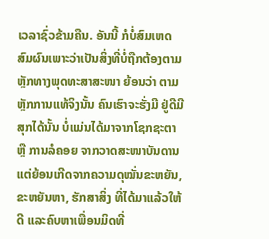ເວລາຊົ່ວຂ້າມຄືນ. ອັນນີ້ ກໍບໍ່ສົມເຫດສົມຜົນເພາະວ່າເປັນສິ່ງທີ່ບໍ່ຖືກຕ້ອງຕາມຫຼັກທາງພຸດທະສາສະໜາ ຍ້ອນວ່າ ຕາມຫຼັກການແທ້ຈິງນັ້ນ ຄົນເຮົາຈະຮັ່ງມີ ຢູ່ດີມີສຸກໄດ້ນັ້ນ ບໍ່ແມ່ນໄດ້ມາຈາກໂຊກຊະຕາ ຫຼື ການລໍຄອຍ ຈາກວາດສະໜາບັນດານ ແຕ່ຍ້ອນເກີດຈາກຄວາມດຸໝັ່ນຂະຫຍັນ, ຂະຫຍັນຫາ, ຮັກສາສິ່ງ ທີ່ໄດ້ມາແລ້ວໃຫ້ດີ ແລະຄົບຫາເພື່ອນມິດທີ່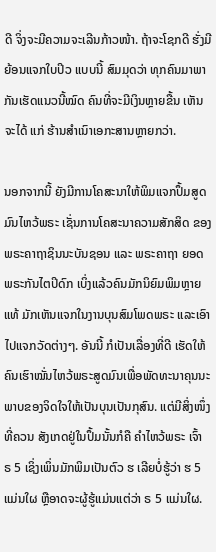ດີ ຈິ່ງຈະມີຄວາມຈະເລີນກ້າວໜ້າ. ຖ້າຈະໂຊກດີ ຮັ່ງມີ ຍ້ອນແຈກໃບປິວ ແບບນີ້ ສົມມຸດວ່າ ທຸກຄົນມາພາກັນເຮັດແນວນີ້ໝົດ ຄົນທີ່ຈະມີເງິນຫຼາຍຂື້ນ ເຫັນຈະໄດ້ ແກ່ ຮ້ານສຳເນົາເອກະສານຫຼາຍກວ່າ.

ນອກຈາກນີ້ ຍັງມີການໂຄສະນາໃຫ້ພິມແຈກປຶ້ມສູດມົນໄຫວ້ພຣະ ເຊັ່ນການໂຄສະນາຄວາມສັກສິດ ຂອງ ພຣະຄາຖາຊິນນະບັນຊອນ ແລະ ພຣະຄາຖາ ຍອດພຣະກັນໄຕປິດົກ ເບິ່ງແລ້ວຄົນມັກນິຍົມພິມຫຼາຍແທ້ ມັກເຫັນແຈກໃນງານບຸນສົມໂພດພຣະ ແລະເອົາໄປແຈກວັດຕ່າງໆ. ອັນນີ້ ກໍເປັນເລື່ອງທີ່ດີ ເຮັດໃຫ້ຄົນເຮົາໝັ່ນໄຫວ້ພຣະສູດມົນເພື່ອພັດທະນາຄຸນນະພາບຂອງຈິດໃຈໃຫ້ເປັນບຸນເປັນກຸສົນ. ແຕ່ມີສິ່ງໜຶ່ງທີ່ຄວນ ສັງເກດຢູ່ໃນປຶ້ມນັ້ນກໍຄື ຄຳໄຫວ້ພຣະ ເຈົ້າ ຣ 5 ເຊິ່ງເພິ່ນມັກພິມເປັນຕົວ ຮ ເລີຍບໍ່ຮູ້ວ່າ ຮ 5 ແມ່ນໃຜ ຫຼືອາດຈະຜູ້ຮູ້ແມ່ນແຕ່ວ່າ ຣ 5 ແມ່ນໃຜ.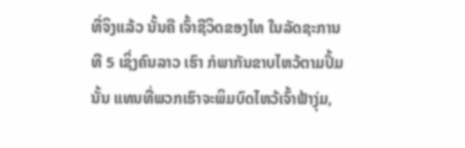ທີ່ຈິງແລ້ວ ນັ້ນຄື ເຈົ້າຊີວິດຂອງໄທ ໃນລັດຊະການທີ 5 ເຊິ່ງຄົນລາວ ເຮົາ ກໍພາກັນຂາບໄຫວ້ຕາມປຶ້ມນັ້ນ ແທນທີ່ພວກເຮົາຈະພິມບົດໄຫວ້ເຈົ້າຟ້າງຸ່ມ,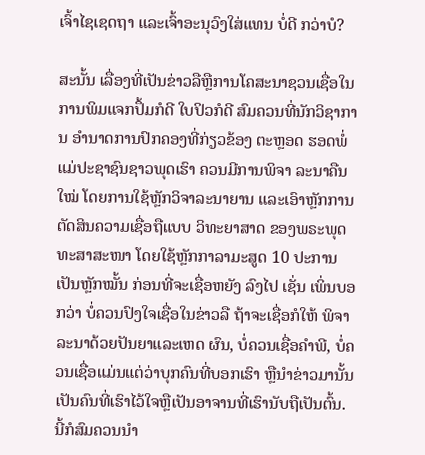ເຈົ້າໄຊເຊດຖາ ແລະເຈົ້າອະນຸວົງໃສ່ແທນ ບໍ່ດີ ກວ່າບໍ?

ສະນັ້ນ ເລື່ອງທີ່ເປັນຂ່າວລືຫຼືການໂຄສະນາຊວນເຊື່ອໃນການພິມແຈກປຶ້ມກໍດີ ໃບປິວກໍດີ ສົມຄວນທີ່ນັກວິຊາການ ອຳນາດການປົກຄອງທີ່ກ່ຽວຂ້ອງ ຕະຫຼອດ ຮອດພໍ່ແມ່ປະຊາຊົນຊາວພຸດເຮົາ ຄວນມີການພິຈາ ລະນາຄືນໃໝ່ ໂດຍການໃຊ້ຫຼັກວິຈາລະນາຍານ ແລະເອົາຫຼັກການຕັດສິນຄວາມເຊື່ອຖືແບບ ວິທະຍາສາດ ຂອງພຣະພຸດທະສາສະໜາ ໂດຍໃຊ້ຫຼັກກາລາມະສູດ 10 ປະການເປັນຫຼັກໝັ້ນ ກ່ອນທີ່ຈະເຊື່ອຫຍັງ ລົງໄປ ເຊັ່ນ ເພິ່ນບອກວ່າ ບໍ່ຄວນປົງໃຈເຊື່ອໃນຂ່າວລື ຖ້າຈະເຊື່ອກໍໃຫ້ ພິຈາລະນາດ້ວຍປັນຍາແລະເຫດ ຜົນ, ບໍ່ຄວນເຊື່ອຄຳພີ, ບໍ່ຄວນເຊື່ອແມ່ນແຕ່ວ່າບຸກຄົນທີ່ບອກເຮົາ ຫຼືນຳຂ່າວມານັ້ນ ເປັນຄົນທີ່ເຮົາໄວ້ໃຈຫຼືເປັນອາຈານທີ່ເຮົານັບຖືເປັນຕົ້ນ. ນີ້ກໍສົມຄວນນຳ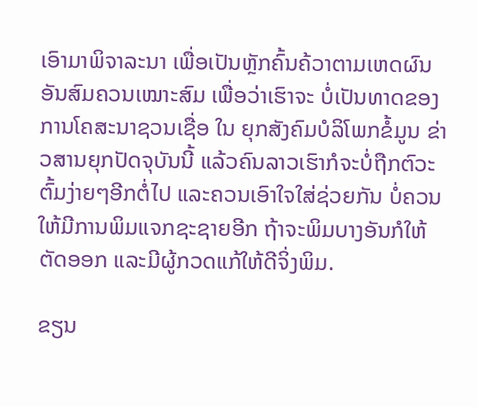ເອົາມາພິຈາລະນາ ເພື່ອເປັນຫຼັກຄົ້ນຄ້ວາຕາມເຫດຜົນອັນສົມຄວນເໝາະສົມ ເພື່ອວ່າເຮົາຈະ ບໍ່ເປັນທາດຂອງການໂຄສະນາຊວນເຊື່ອ ໃນ ຍຸກສັງຄົມບໍລິໂພກຂໍ້ມູນ ຂ່າວສານຍຸກປັດຈຸບັນນີ້ ແລ້ວຄົນລາວເຮົາກໍຈະບໍ່ຖືກຕົວະຕົ້ມງ່າຍໆອີກຕໍ່ໄປ ແລະຄວນເອົາໃຈໃສ່ຊ່ວຍກັນ ບໍ່ຄວນໃຫ້ມີການພິມແຈກຊະຊາຍອີກ ຖ້າຈະພິມບາງອັນກໍໃຫ້ຕັດອອກ ແລະມີຜູ້ກວດແກ້ໃຫ້ດີຈິ່ງພິມ.

ຂຽນ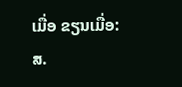ເມື່ອ ຂຽນເມື່ອ: ສ.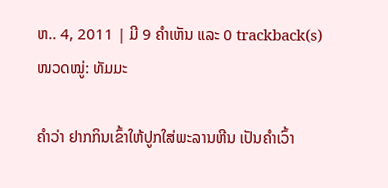ຫ.. 4, 2011 | ມີ 9 ຄຳເຫັນ ແລະ 0 trackback(s)
ໜວດໝູ່: ທັມມະ

ຄຳວ່າ ຢາກກິນເຂົ້າໃຫ້ປູກໃສ່ພະລານຫີນ ເປັນຄຳເວົ້າ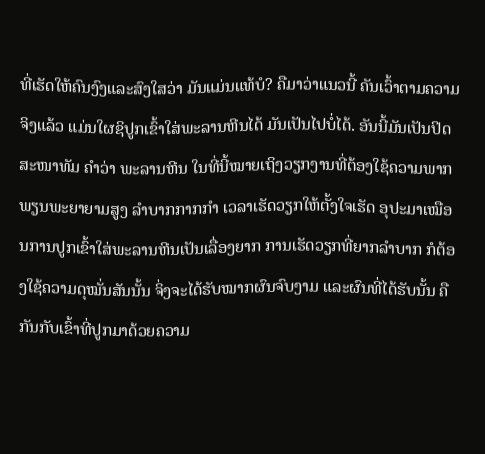ທີ່ເຮັດໃຫ້ຄົນງົງແລະສົງໃສວ່າ ມັນແມ່ນແທ້ບໍ? ຄືມາວ່າແນວນີ້ ຄັນເວົ້າຕາມຄວາມຈິງແລ້ວ ແມ່ນໃຜຊິປູກເຂົ້າໃສ່ພະລານຫີນໄດ້ ມັນເປັນໄປບໍ່ໄດ້. ອັນນີ້ມັນເປັນປິດສະໜາທັມ ຄຳວ່າ ພະລານຫີນ ໃນທີ່ນີ້ໝາຍເຖິງວຽກງານທີ່ຕ້ອງໃຊ້ຄວາມພາກພຽນພະຍາຍາມສູງ ລຳບາກກາກກຳ ເວລາເຮັດວຽກໃຫ້ຕັ້ງໃຈເຮັດ ອຸປະມາເໝືອນການປູກເຂົ້າໃສ່ພະລານຫີນເປັນເລື່ອງຍາກ ການເຮັດວຽກທີ່ຍາກລຳບາກ ກໍຕ້ອງໃຊ້ຄວາມດຸໝັ່ນສັນນັ້ນ ຈິ່ງຈະໄດ້ຮັບໝາກຜົນຈົບງາມ ແລະຜົນທີ່ໄດ້ຮັບນັ້ນ ຄືກັນກັບເຂົ້າທີ່ປູກມາດ້ວຍຄວາມ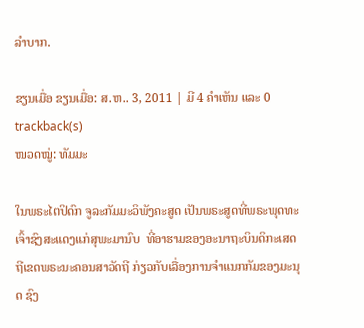ລຳບາກ.

ຂຽນເມື່ອ ຂຽນເມື່ອ: ສ.ຫ.. 3, 2011 | ມີ 4 ຄຳເຫັນ ແລະ 0 trackback(s)
ໜວດໝູ່: ທັມມະ

ໃນພຣະໄຕປິດົກ ຈູລະກັມມະວິພັງຄະສູດ ເປັນພຣະສູດທີ່ພຣະພຸດທະເຈົ້າຊົງສະແດງແກ່ສຸພະມານົບ  ທີ່ອາຮາມຂອງອະນາຖະບິນດິກະເສດຖີເຂດພຣະນະຄອນສາວັດຖີ ກ່ຽວກັບເລື່ອງການຈຳແນກກັມຂອງມະນຸດ ຊົງ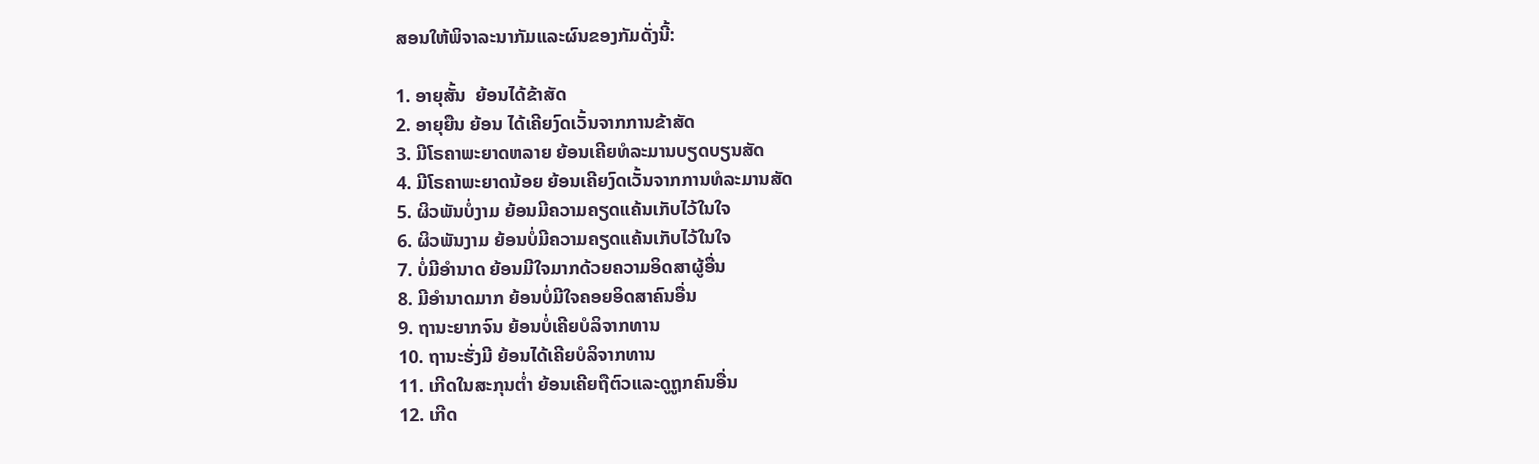ສອນໃຫ້ພິຈາລະນາກັມແລະຜົນຂອງກັມດັ່ງນີ້:

1. ອາຍຸສັ້ນ  ຍ້ອນໄດ້ຂ້າສັດ
2. ອາຍຸຍືນ ຍ້ອນ ໄດ້ເຄີຍງົດເວັ້ນຈາກການຂ້າສັດ
3. ມີໂຣຄາພະຍາດຫລາຍ ຍ້ອນເຄີຍທໍລະມານບຽດບຽນສັດ
4. ມີໂຣຄາພະຍາດນ້ອຍ ຍ້ອນເຄີຍງົດເວັ້ນຈາກການທໍລະມານສັດ
5. ຜິວພັນບໍ່ງາມ ຍ້ອນມີຄວາມຄຽດແຄ້ນເກັບໄວ້ໃນໃຈ
6. ຜິວພັນງາມ ຍ້ອນບໍ່ມີຄວາມຄຽດແຄ້ນເກັບໄວ້ໃນໃຈ
7. ບໍ່ມີອຳນາດ ຍ້ອນມີໃຈມາກດ້ວຍຄວາມອິດສາຜູ້ອື່ນ
8. ມີອຳນາດມາກ ຍ້ອນບໍ່ມີໃຈຄອຍອິດສາຄົນອື່ນ
9. ຖານະຍາກຈົນ ຍ້ອນບໍ່ເຄີຍບໍລິຈາກທານ
10. ຖານະຮັ່ງມີ ຍ້ອນໄດ້ເຄີຍບໍລິຈາກທານ
11. ເກີດໃນສະກຸນຕ່ຳ ຍ້ອນເຄີຍຖືຕົວແລະດູຖູກຄົນອື່ນ
12. ເກີດ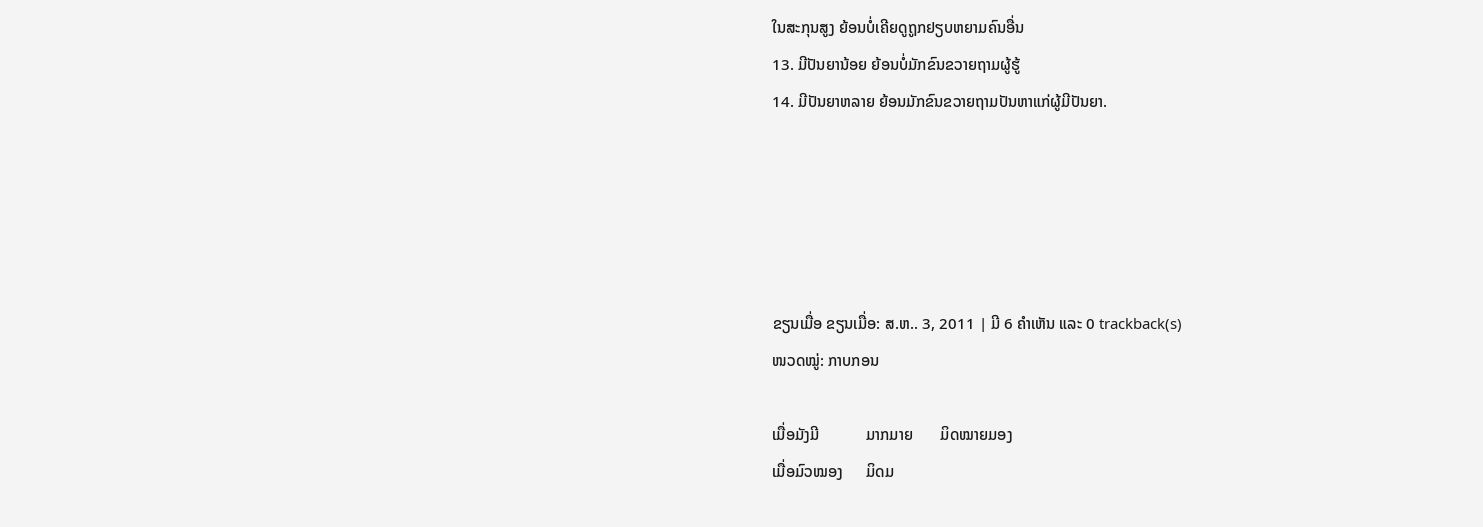ໃນສະກຸນສູງ ຍ້ອນບໍ່ເຄີຍດູຖູກຢຽບຫຍາມຄົນອື່ນ
13. ມີປັນຍານ້ອຍ ຍ້ອນບໍ່ມັກຂົນຂວາຍຖາມຜູ້ຮູ້
14. ມີປັນຍາຫລາຍ ຍ້ອນມັກຂົນຂວາຍຖາມປັນຫາແກ່ຜູ້ມີປັນຍາ.





ຂຽນເມື່ອ ຂຽນເມື່ອ: ສ.ຫ.. 3, 2011 | ມີ 6 ຄຳເຫັນ ແລະ 0 trackback(s)
ໜວດໝູ່: ກາບກອນ

ເມື່ອມັງມີ            ມາກມາຍ       ມິດໝາຍມອງ
ເມື່ອມົວໝອງ      ມິດມ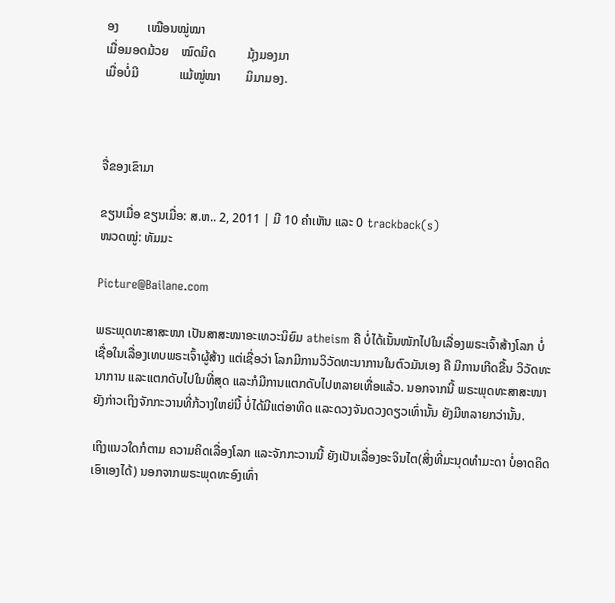ອງ         ເໝືອນໝູ່ໝາ
ເມື່ອມອດມ້ວຍ    ໝົດມິດ          ມຸ້ງມອງມາ
ເມື່ອບໍ່ມີ             ແມ້ໝູ່ໝາ        ມິມາມອງ.



ຈື່ຂອງເຂົາມາ

ຂຽນເມື່ອ ຂຽນເມື່ອ: ສ.ຫ.. 2, 2011 | ມີ 10 ຄຳເຫັນ ແລະ 0 trackback(s)
ໜວດໝູ່: ທັມມະ

Picture@Bailane.com

ພຣະພຸດທະສາສະໜາ ເປັນສາສະໜາອະເທວະນິຍົມ atheism ຄື ບໍ່ໄດ້ເນັ້ນໜັກໄປໃນເລື່ອງພຣະເຈົ້າສ້າງໂລກ ບໍ່ເຊື່ອໃນເລື່ອງເທບພຣະເຈົ້າຜູ້ສ້າງ ແຕ່ເຊື່ອວ່າ ໂລກມີການວິວັດທະນາການໃນຕົວມັນເອງ ຄື ມີການເກີດຂື້ນ ວິວັດທະນາການ ແລະແຕກດັບໄປໃນທີ່ສຸດ ແລະກໍມີການແຕກດັບໄປຫລາຍເທື່ອແລ້ວ. ນອກຈາກນີ້ ພຣະພຸດທະສາສະໜາ ຍັງກ່າວເຖິງຈັກກະວານທີ່ກ້ວາງໃຫຍ່ນີ້ ບໍ່ໄດ້ມີແຕ່ອາທິດ ແລະດວງຈັນດວງດຽວເທົ່ານັ້ນ ຍັງມີຫລາຍກວ່ານັ້ນ.

ເຖິງແນວໃດກໍຕາມ ຄວາມຄິດເລື່ອງໂລກ ແລະຈັກກະວານນີ້ ຍັງເປັນເລື່ອງອະຈິນໄຕ(ສິ່ງທີ່ມະນຸດທຳມະດາ ບໍ່ອາດຄິດເອົາເອງໄດ້) ນອກຈາກພຣະພຸດທະອົງເທົ່າ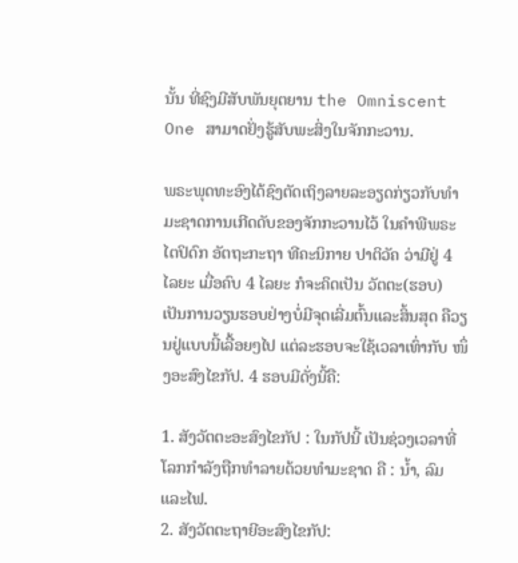ນັ້ນ ທີ່ຊົງມີສັບພັນຍຸຕຍານ the Omniscent One ສາມາດຢັ່ງຮູ້ສັບພະສິ່ງໃນຈັກກະວານ.

ພຣະພຸດທະອົງໄດ້ຊົງຕັດເຖິງລາຍລະອຽດກ່ຽວກັບທຳມະຊາດການເກີດດັບຂອງຈັກກະວານໄວ້ ໃນຄຳພີພຣະໄຕປິດົກ ອັຕຖະກະຖາ ທີຄະນິກາຍ ປາຕິວັຄ ວ່າມີຢູ່ 4 ໄລຍະ ເມື່ອຄົບ 4 ໄລຍະ ກໍຈະຄິດເປັນ ວັຕຕະ(ຮອບ) ເປັນການວຽນຮອບຢ່າງບໍ່ມີຈຸດເລີ່ມຕົ້ນແລະສິ້ນສຸດ ຄືວຽນຢູ່ແບບນີ້ເລື້ອຍໆໄປ ແຕ່ລະຮອບຈະໃຊ້ເວລາເທົ່າກັບ ໜຶ່ງອະສົງໄຂກັປ. 4 ຮອບມີດັ່ງນີ້ຄື:

1. ສັງວັຕຕະອະສົງໄຂກັປ : ໃນກັປນີ້ ເປັນຊ່ວງເວລາທີ່ໂລກກຳລັງຖືກທຳລາຍດ້ວຍທຳມະຊາດ ຄື : ນ້ຳ, ລົມ ແລະໄຟ.
2. ສັງວັຕຕະຖາຍີອະສົງໄຂກັປ: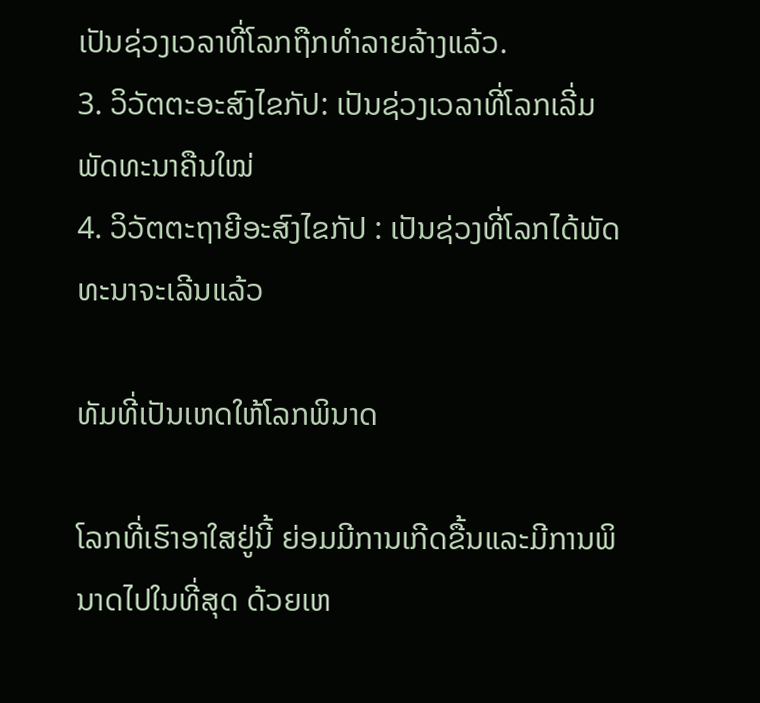ເປັນຊ່ວງເວລາທີ່ໂລກຖືກທຳລາຍລ້າງແລ້ວ.
3. ວິວັຕຕະອະສົງໄຂກັປ: ເປັນຊ່ວງເວລາທີ່ໂລກເລີ່ມພັດທະນາຄືນໃໝ່
4. ວິວັຕຕະຖາຍີອະສົງໄຂກັປ : ເປັນຊ່ວງທີ່ໂລກໄດ້ພັດທະນາຈະເລີນແລ້ວ

ທັມທີ່ເປັນເຫດໃຫ້ໂລກພິນາດ

ໂລກທີ່ເຮົາອາໃສຢູ່ນີ້ ຍ່ອມມີການເກີດຂື້ນແລະມີການພິນາດໄປໃນທີ່ສຸດ ດ້ວຍເຫ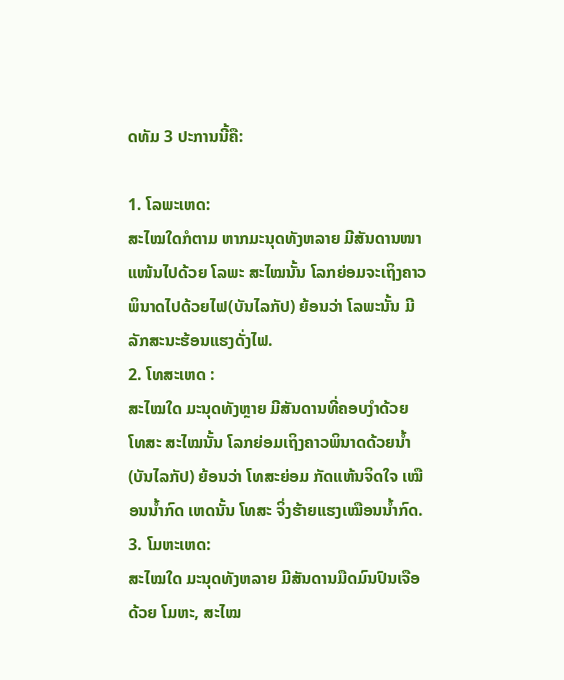ດທັມ 3 ປະການນີ້ຄື:

1. ໂລພະເຫດ:
ສະໄໝໃດກໍຕາມ ຫາກມະນຸດທັງຫລາຍ ມີສັນດານໜາແໜ້ນໄປດ້ວຍ ໂລພະ ສະໄໝນັ້ນ ໂລກຍ່ອມຈະເຖິງຄາວພິນາດໄປດ້ວຍໄຟ(ບັນໄລກັປ) ຍ້ອນວ່າ ໂລພະນັ້ນ ມີລັກສະນະຮ້ອນແຮງດັ່ງໄຟ.
2. ໂທສະເຫດ :
ສະໄໝໃດ ມະນຸດທັງຫຼາຍ ມີສັນດານທີ່ຄອບງຳດ້ວຍ ໂທສະ ສະໄໝນັ້ນ ໂລກຍ່ອມເຖິງຄາວພິນາດດ້ວຍນ້ຳ (ບັນໄລກັປ) ຍ້ອນວ່າ ໂທສະຍ່ອມ ກັດແຫ້ນຈິດໃຈ ເໝືອນນ້ຳກົດ ເຫດນັ້ນ ໂທສະ ຈິ່ງຮ້າຍແຮງເໝືອນນ້ຳກົດ.
3. ໂມຫະເຫດ:
ສະໄໝໃດ ມະນຸດທັງຫລາຍ ມີສັນດານມືດມົນປົນເຈືອດ້ວຍ ໂມຫະ, ສະໄໝ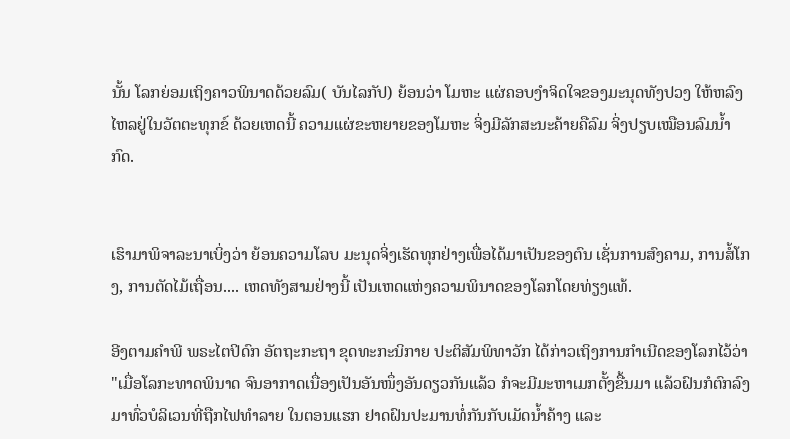ນັ້ນ ໂລກຍ່ອມເຖິງຄາວພິນາດດ້ວຍລົມ( ບັນໄລກັປ) ຍ້ອນວ່າ ໂມຫະ ແຜ່ຄອບງຳຈິດໃຈຂອງມະນຸດທັງປວງ ໃຫ້ຫລົງໄຫລຢູ່ໃນວັຕຕະທຸກຂ໌ ດ້ວຍເຫດນີ້ ຄວາມແຜ່ຂະຫຍາຍຂອງໂມຫະ ຈິ່ງມີລັກສະນະຄ້າຍຄືລົມ ຈິ່ງປຽບເໝືອນລົມນ້ຳກົດ.


ເຮົາມາພິຈາລະນາເບິ່ງວ່າ ຍ້ອນຄວາມໂລບ ມະນຸດຈິ່ງເຮັດທຸກຢ່າງເພື່ອໄດ້ມາເປັນຂອງຕົນ ເຊັ່ນການສົງຄາມ, ການສໍ້ໂກງ, ການຕັດໄມ້ເຖື່ອນ.... ເຫດທັງສາມຢ່າງນີ້ ເປັນເຫດແຫ່ງຄວາມພິນາດຂອງໂລກໂດຍທ່ຽງແທ້.

ອີງຕາມຄຳພີ ພຣະໄຕປິດົກ ອັຕຖະກະຖາ ຂຸດທະກະນິກາຍ ປະຕິສັມພິທາວັກ ໄດ້ກ່າວເຖິງການກຳເນີດຂອງໂລກໄວ້ວ່າ "ເມື່ອໂລກະທາດພິນາດ ຈົນອາກາດເນື່ອງເປັນອັນໜຶ່ງອັນດຽວກັນແລ້ວ ກໍຈະມີມະຫາເມກຕັ້ງຂື້ນມາ ແລ້ວຝົນກໍຕົກລົງມາທົ່ວບໍລິເວນທີ່ຖືກໄຟທຳລາຍ ໃນຕອນແຮກ ຢາດຝົນປະມານທໍ່ກັນກັບເມັດນ້ຳຄ້າງ ແລະ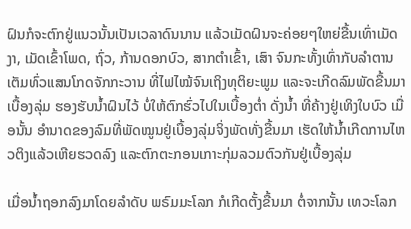ຝົນກໍຈະຕົກຢູ່ແນວນັ້ນເປັນເວລາດົນນານ ແລ້ວເມັດຝົນຈະຄ່ອຍໆໃຫຍ່ຂື້ນເທົ່າເມັດງາ, ເມັດເຂົ້າໂພດ, ຖົ່ວ, ກ້ານດອກບົວ, ສາກຕຳເຂົ້າ, ເສົາ ຈົນກະທັ້ງເທົ່າກັບລຳຕານ ເຕັມທົ່ວແສນໂກດຈັກກະວານ ທີ່ໄຟໄໝ້ຈົນເຖິງທຸຕິຍະພູມ ແລະຈະເກີດລົມພັດຂື້ນມາເບື້ອງລຸ່ມ ຮອງຮັບນ້ຳຝົນໄວ້ ບໍ່ໃຫ້ຕົກຮົ່ວໄປໃນເບື້ອງຕ່ຳ ດັ່ງນ້ຳ ທີ່ຄ້າງຢູ່ເທິງໃບບົວ ເມື່ອນັ້ນ ອຳນາດຂອງລົມທີ່ພັດໝູນຢູ່ເບື້ອງລຸ່ມຈິ່ງພັດທັ່ງຂື້ນມາ ເຮັດໃຫ້ນ້ຳເກີດການໄຫວຕິງແລ້ວເຫີຍຮວດລົງ ແລະຕົກຕະກອນເກາະກຸ່ມລວມຕົວກັນຢູ່ເບື້ອງລຸ່ມ

ເມື່ອນ້ຳຖອກລົງມາໂດຍລຳດັບ ພຣົມມະໂລກ ກໍເກີດຕັ້ງຂື້ນມາ ຕໍ່ຈາກນັ້ນ ເທວະໂລກ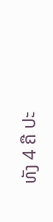ທັງ 4 ຄື ປະ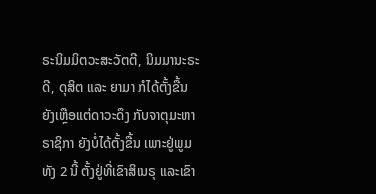ຣະນິມມິຕວະສະວັຕຕີ, ນິມມານະຣະດີ, ດຸສິຕ ແລະ ຍາມາ ກໍໄດ້ຕັ້ງຂື້ນ ຍັງເຫຼືອແຕ່ດາວະດຶງ ກັບຈາຕຸມະຫາຣາຊິກາ ຍັງບໍ່ໄດ້ຕັ້ງຂື້ນ ເພາະຢູ່ພູມທັງ 2 ນີ້ ຕັ້ງຢູ່ທີ່ເຂົາສິເນຣຸ ແລະເຂົາ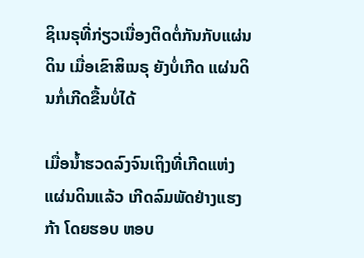ຊິເນຣຸທີ່ກ່ຽວເນື່ອງຕິດຕໍ່ກັນກັບແຜ່ນດິນ ເມື່ອເຂົາສິເນຣຸ ຍັງບໍ່ເກີດ ແຜ່ນດິນກໍ່ເກີດຂື້ນບໍ່ໄດ້

ເມື່ອນ້ຳຮວດລົງຈົນເຖິງທີ່ເກີດແຫ່ງແຜ່ນດິນແລ້ວ ເກີດລົມພັດຢ່າງແຮງກ້າ ໂດຍຮອບ ຫອບ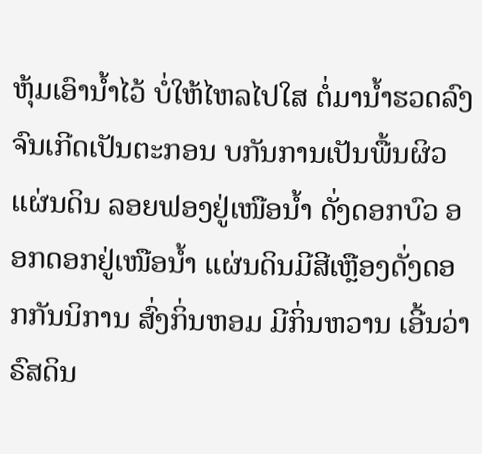ຫຸ້ມເອົານ້ຳໄວ້ ບໍ່ໃຫ້ໄຫລໄປໃສ ຕໍ່ມານ້ຳຮວດລົງຈົນເກີດເປັນຕະກອນ ບກັນການເປັນພື້ນຜິວ ແຜ່ນດິນ ລອຍຟອງຢູ່ເໜືອນໍ້າ ດັ່ງດອກບົວ ອອກດອກຢູ່ເໜືອນ້ຳ ແຜ່ນດິນມີສີເຫຼືອງດັ່ງດອກກັນນິການ ສົ່ງກິ່ນຫອມ ມີກິ່ນຫວານ ເອີ້ນວ່າ ຣົສດິນ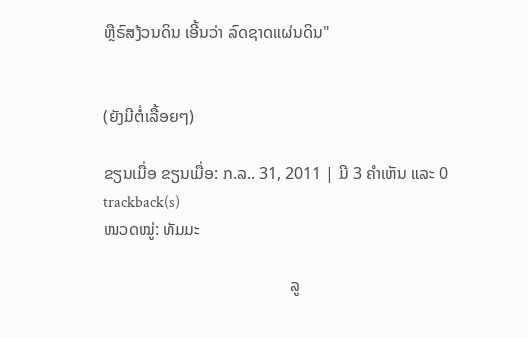ຫຼືຣົສງ້ວນດິນ ເອີ້ນວ່າ ລົດຊາດແຜ່ນດິນ"


(ຍັງມີຕໍ່ເລື້ອຍໆ)

ຂຽນເມື່ອ ຂຽນເມື່ອ: ກ.ລ.. 31, 2011 | ມີ 3 ຄຳເຫັນ ແລະ 0 trackback(s)
ໜວດໝູ່: ທັມມະ

                                             ລູ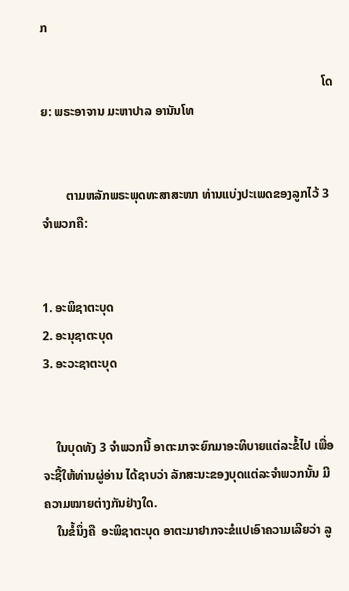ກ

                                                                                          ໂດຍ: ພຣະອາຈານ ມະຫາປາລ ອານັນໂທ


        ຕາມຫລັກພຣະພຸດທະສາສະໜາ ທ່ານແບ່ງປະເພດຂອງລູກໄວ້ 3 ຈຳພວກຄື:


1. ອະພິຊາຕະບຸດ
2. ອະນຸຊາຕະບຸດ
3. ອະວະຊາຕະບຸດ


    ໃນບຸດທັງ 3 ຈຳພວກນີ້ ອາຕະມາຈະຍົກມາອະທິບາຍແຕ່ລະຂໍ້ໄປ ເພື່ອຈະຊີ້ໃຫ້ທ່ານຜູ່ອ່ານ ໄດ້ຊາບວ່າ ລັກສະນະຂອງບຸດແຕ່ລະຈຳພວກນັ້ນ ມີຄວາມໝາຍຕ່າງກັນຢ່າງໃດ.
    ໃນຂໍ້ນຶ່ງຄື  ອະພິຊາຕະບຸດ ອາຕະມາຢາກຈະຂໍແປເອົາຄວາມເລີຍວ່າ ລູ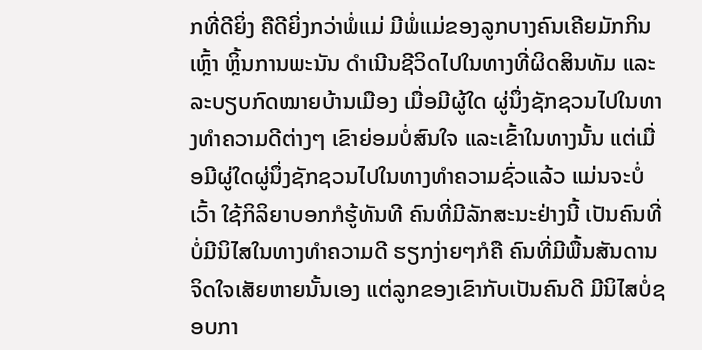ກທີ່ດີຍິ່ງ ຄືດີຍິ່ງກວ່າພໍ່ແມ່ ມີພໍ່ແມ່ຂອງລູກບາງຄົນເຄີຍມັກກິນເຫຼົ້າ ຫຼິ້ນການພະນັນ ດຳເນີນຊີວິດໄປໃນທາງທີ່ຜິດສິນທັມ ແລະລະບຽບກົດໝາຍບ້ານເມືອງ ເມື່ອມີຜູ້ໃດ ຜູ່ນຶ່ງຊັກຊວນໄປໃນທາງທຳຄວາມດີຕ່າງໆ ເຂົາຍ່ອມບໍ່ສົນໃຈ ແລະເຂົ້າໃນທາງນັ້ນ ແຕ່ເມື່ອມີຜູ່ໃດຜູ່ນຶ່ງຊັກຊວນໄປໃນທາງທຳຄວາມຊົ່ວແລ້ວ ແມ່ນຈະບໍ່ເວົ້າ ໃຊ້ກິລິຍາບອກກໍຮູ້ທັນທີ ຄົນທີ່ມີລັກສະນະຢ່າງນີ້ ເປັນຄົນທີ່ບໍ່ມີນິໄສໃນທາງທຳຄວາມດີ ຮຽກງ່າຍໆກໍຄື ຄົນທີ່ມີພື້ນສັນດານຈິດໃຈເສັຍຫາຍນັ້ນເອງ ແຕ່ລູກຂອງເຂົາກັບເປັນຄົນດີ ມີນິໄສບໍ່ຊອບກາ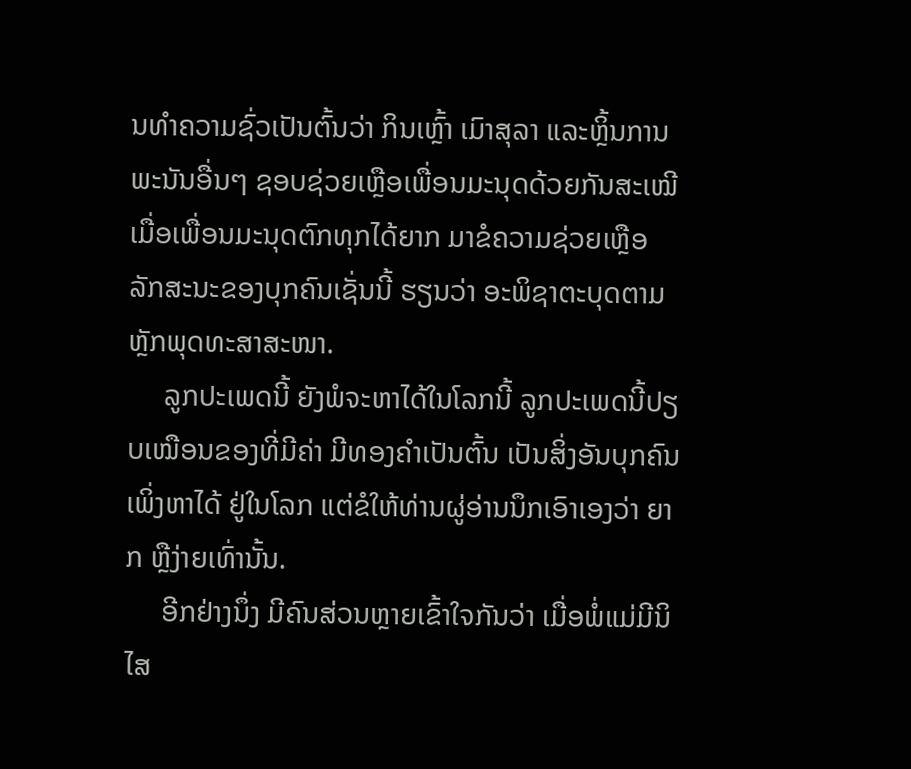ນທຳຄວາມຊົ່ວເປັນຕົ້ນວ່າ ກິນເຫຼົ້າ ເມົາສຸລາ ແລະຫຼິ້ນການພະນັນອື່ນໆ ຊອບຊ່ວຍເຫຼືອເພື່ອນມະນຸດດ້ວຍກັນສະເໝີ ເມື່ອເພື່ອນມະນຸດຕົກທຸກໄດ້ຍາກ ມາຂໍຄວາມຊ່ວຍເຫຼືອ ລັກສະນະຂອງບຸກຄົນເຊັ່ນນີ້ ຮຽນວ່າ ອະພິຊາຕະບຸດຕາມຫຼັກພຸດທະສາສະໜາ.
     ລູກປະເພດນີ້ ຍັງພໍຈະຫາໄດ້ໃນໂລກນີ້ ລູກປະເພດນີ້ປຽບເໝືອນຂອງທີ່ມີຄ່າ ມີທອງຄຳເປັນຕົ້ນ ເປັນສິ່ງອັນບຸກຄົນເພິ່ງຫາໄດ້ ຢູ່ໃນໂລກ ແຕ່ຂໍໃຫ້ທ່ານຜູ່ອ່ານນຶກເອົາເອງວ່າ ຍາກ ຫຼືງ່າຍເທົ່ານັ້ນ.
     ອີກຢ່າງນຶ່ງ ມີຄົນສ່ວນຫຼາຍເຂົ້າໃຈກັນວ່າ ເມື່ອພໍ່ແມ່ມີນິໄສ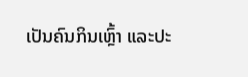ເປັນຄົນກິນເຫຼົ້າ ແລະປະ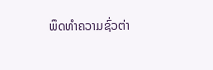ພຶດທຳຄວາມຊົ່ວຕ່າ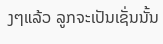ງໆແລ້ວ ລູກຈະເປັນເຊັ່ນນັ້ນ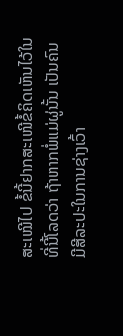ສະເໝີໄປ ຂໍ້ນີ້ຢາກສະເໜີຂໍ້ຄິດເຫັນໄວ້ໃນທີ່ນີ້ໂລດວ່າ ຖ້າຫາກພໍ່ແມ່ຜູ່ນັ້ນ ເປັນຄົນມີສີລະປະໃນການຊ່າງເວົ້າ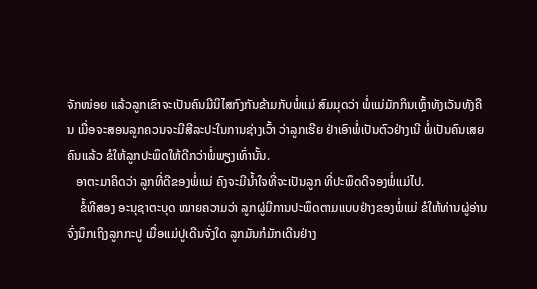ຈັກໜ່ອຍ ແລ້ວລູກເຂົາຈະເປັນຄົນມີນິໄສກົງກັນຂ້າມກັບພໍ່ແມ່ ສົມມຸດວ່າ ພໍ່ແມ່ມັກກິນເຫຼົ້າທັງເວັນທັງຄືນ ເມື່ອຈະສອນລູກຄວນຈະມີສີລະປະໃນການຊ່າງເວົ້າ ວ່າລູກເຮີຍ ຢ່າເອົາພໍ່ເປັນຕົວຢ່າງເນີ ພໍ່ເປັນຄົນເສຍຄົນແລ້ວ ຂໍໃຫ້ລູກປະພຶດໃຫ້ດີກວ່າພໍ່ພຽງເທົ່ານັ້ນ.
   ອາຕະມາຄິດວ່າ ລູກທີ່ດີຂອງພໍ່ແມ່ ຄົງຈະມີນ້ຳໃຈທີ່ຈະເປັນລູກ ທີ່ປະພຶດດີຈອງພໍ່ແມ່ໄປ.
    ຂໍ້ທີສອງ ອະນຸຊາຕະບຸດ ໝາຍຄວາມວ່າ ລູກຜູ່ມີການປະພຶດຕາມແບບຢ່າງຂອງພໍ່ແມ່ ຂໍໃຫ້ທ່ານຜູ່ອ່ານຈົ່ງນຶກເຖິງລູກກະປູ ເມື່ອແມ່ປູເດີນຈັ່ງໃດ ລູກມັນກໍມັກເດີນຢ່າງ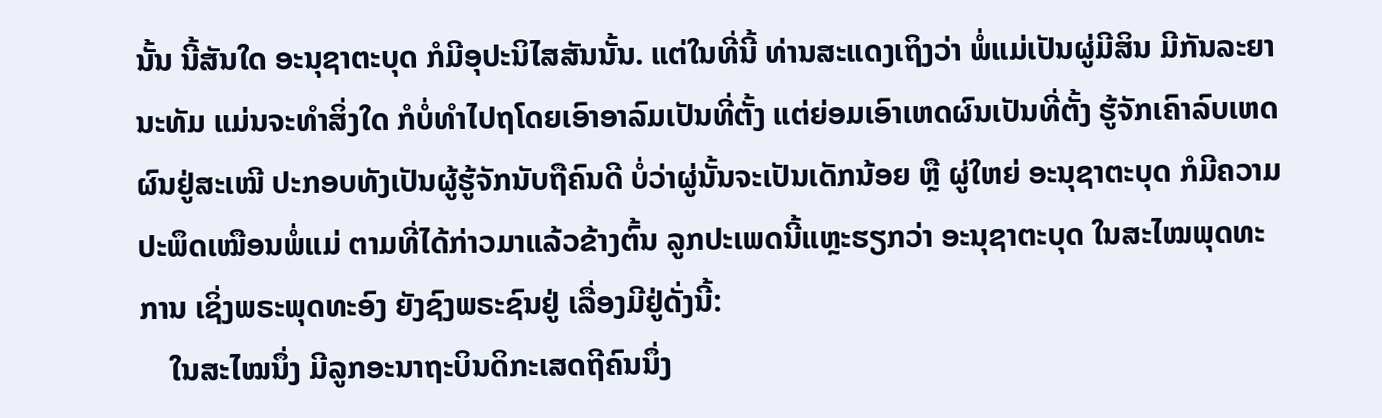ນັ້ນ ນີ້ສັນໃດ ອະນຸຊາຕະບຸດ ກໍມີອຸປະນິໄສສັນນັ້ນ. ແຕ່ໃນທີ່ນີ້ ທ່ານສະແດງເຖິງວ່າ ພໍ່ແມ່ເປັນຜູ່ມີສິນ ມີກັນລະຍານະທັມ ແມ່ນຈະທຳສິ່ງໃດ ກໍບໍ່ທຳໄປຖໂດຍເອົາອາລົມເປັນທີ່ຕັ້ງ ແຕ່ຍ່ອມເອົາເຫດຜົນເປັນທີ່ຕັ້ງ ຮູ້ຈັກເຄົາລົບເຫດຜົນຢູ່ສະເໝີ ປະກອບທັງເປັນຜູ້ຮູ້ຈັກນັບຖືຄົນດີ ບໍ່ວ່າຜູ່ນັ້ນຈະເປັນເດັກນ້ອຍ ຫຼື ຜູ່ໃຫຍ່ ອະນຸຊາຕະບຸດ ກໍມີຄວາມປະພຶດເໝືອນພໍ່ແມ່ ຕາມທີ່ໄດ້ກ່າວມາແລ້ວຂ້າງຕົ້ນ ລູກປະເພດນີ້ແຫຼະຮຽກວ່າ ອະນຸຊາຕະບຸດ ໃນສະໄໝພຸດທະການ ເຊິ່ງພຣະພຸດທະອົງ ຍັງຊົງພຣະຊົນຢູ່ ເລື່ອງມີຢູ່ດັ່ງນີ້:
    ໃນສະໄໝນຶ່ງ ມີລູກອະນາຖະບິນດິກະເສດຖີຄົນນຶ່ງ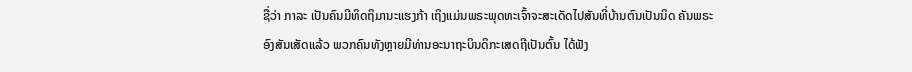ຊື່ວ່າ ກາລະ ເປັນຄົນມີທິດຖິມານະແຮງກ້າ ເຖິງແມ່ນພຣະພຸດທະເຈົ້າຈະສະເດັດໄປສັນທີ່ບ້ານຕົນເປັນນິດ ຄັນພຣະອົງສັນເສັດແລ້ວ ພວກຄົນທັງຫຼາຍມີທ່ານອະນາຖະບິນດິກະເສດຖີເປັນຕົ້ນ ໄດ້ຟັງ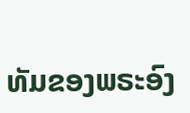ທັມຂອງພຣະອົງ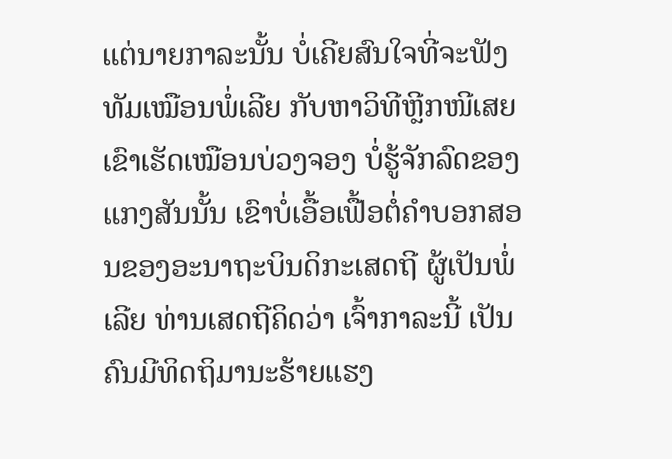ແຕ່ນາຍກາລະນັ້ນ ບໍ່ເຄີຍສົນໃຈທີ່ຈະຟັງທັມເໝືອນພໍ່ເລີຍ ກັບຫາວິທີຫຼີກໜີເສຍ ເຂົາເຮັດເໝືອນບ່ວງຈອງ ບໍ່ຮູ້ຈັກລົດຂອງແກງສັນນັ້ນ ເຂົາບໍ່ເອື້ອເຟື້ອຕໍ່ຄຳບອກສອນຂອງອະນາຖະບິນດິກະເສດຖີ ຜູ້ເປັນພໍ່ເລີຍ ທ່ານເສດຖີຄິດວ່າ ເຈົ້າກາລະນີ້ ເປັນຄົນມີທິດຖິມານະຮ້າຍແຮງ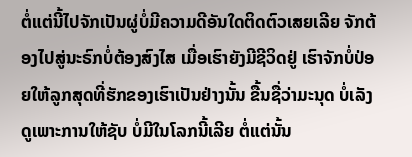ຕໍ່ແຕ່ນີ້ໄປຈັກເປັນຜູ່ບໍ່ມີຄວາມດີອັນໃດຕິດຕົວເສຍເລີຍ ຈັກຕ້ອງໄປສູ່ນະຣົກບໍ່ຕ້ອງສົງໄສ ເມື່ອເຮົາຍັງມີຊີວິດຢູ່ ເຮົາຈັກບໍ່ປ່ອຍໃຫ້ລູກສຸດທີ່ຮັກຂອງເຮົາເປັນຢ່າງນັ້ນ ຂື້ນຊື່ວ່າມະນຸດ ບໍ່ເລັງດູເພາະການໃຫ້ຊັບ ບໍ່ມີໃນໂລກນີ້ເລີຍ ຕໍ່ແຕ່ນັ້ນ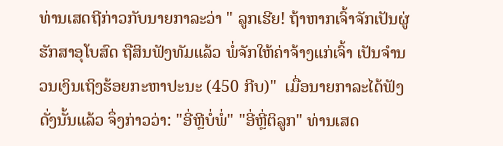ທ່ານເສດຖີກ່າວກັບນາຍກາລະວ່າ " ລູກເຮີຍ! ຖ້າຫາກເຈົ້າຈັກເປັນຜູ່ຮັກສາອຸໂບສົດ ຖືສິນຟັງທັມແລ້ວ ພໍ່ຈັກໃຫ້ຄ່າຈ້າງແກ່ເຈົ້າ ເປັນຈຳນວນເງິນເຖິງຮ້ອຍກະຫາປະນະ (450 ກີບ)"  ເມື່ອນາຍກາລະໄດ້ຟັງດັ່ງນັ້ນແລ້ວ ຈຶ່ງກ່າວວ່າ: "ອີ່ຫຼີບໍ່ພໍ່" "ອີ່ຫຼີ່ຕິລູກ" ທ່ານເສດ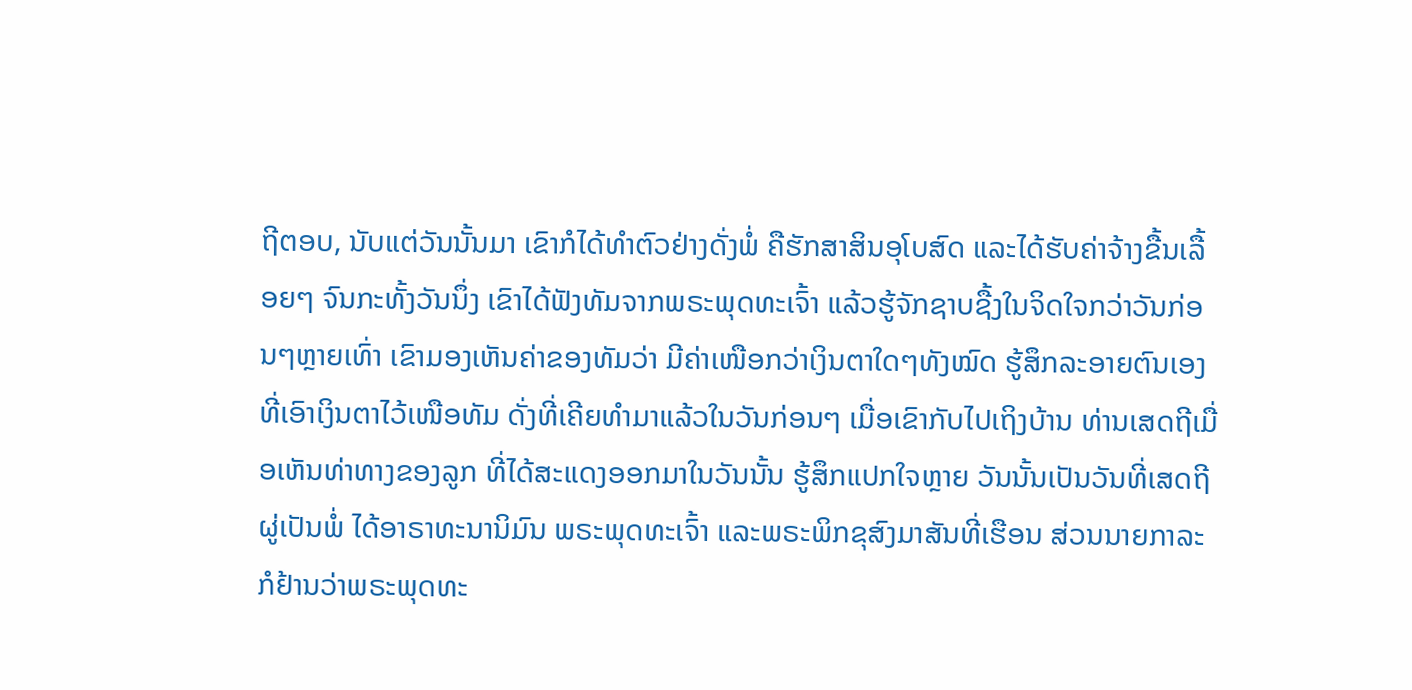ຖີຕອບ, ນັບແຕ່ວັນນັ້ນມາ ເຂົາກໍໄດ້ທຳຕົວຢ່າງດັ່ງພໍ່ ຄືຮັກສາສິນອຸໂບສົດ ແລະໄດ້ຮັບຄ່າຈ້າງຂື້ນເລື້ອຍໆ ຈົນກະທັ້ງວັນນຶ່ງ ເຂົາໄດ້ຟັງທັມຈາກພຣະພຸດທະເຈົ້າ ແລ້ວຮູ້ຈັກຊາບຊື້ງໃນຈິດໃຈກວ່າວັນກ່ອນໆຫຼາຍເທົ່າ ເຂົາມອງເຫັນຄ່າຂອງທັມວ່າ ມີຄ່າເໜືອກວ່າເງິນຕາໃດໆທັງໝົດ ຮູ້ສຶກລະອາຍຕົນເອງ ທີ່ເອົາເງິນຕາໄວ້ເໜືອທັມ ດັ່ງທີ່ເຄີຍທຳມາແລ້ວໃນວັນກ່ອນໆ ເມື່ອເຂົາກັບໄປເຖິງບ້ານ ທ່ານເສດຖີເມື່ອເຫັນທ່າທາງຂອງລູກ ທີ່ໄດ້ສະແດງອອກມາໃນວັນນັ້ນ ຮູ້ສຶກແປກໃຈຫຼາຍ ວັນນັ້ນເປັນວັນທີ່ເສດຖີຜູ່ເປັນພໍ່ ໄດ້ອາຣາທະນານິມົນ ພຣະພຸດທະເຈົ້າ ແລະພຣະພິກຂຸສົງມາສັນທີ່ເຮືອນ ສ່ວນນາຍກາລະກໍຢ້ານວ່າພຣະພຸດທະ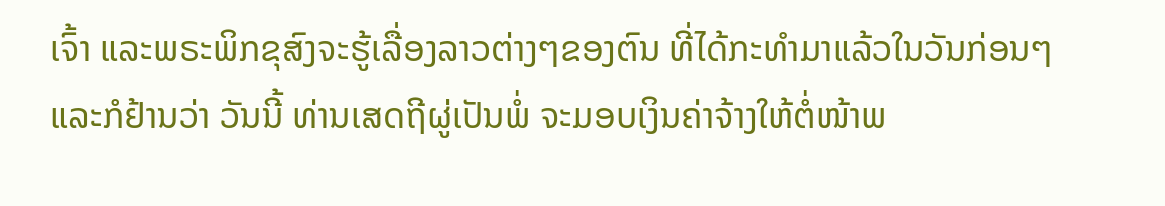ເຈົ້າ ແລະພຣະພິກຂຸສົງຈະຮູ້ເລື່ອງລາວຕ່າງໆຂອງຕົນ ທີ່ໄດ້ກະທຳມາແລ້ວໃນວັນກ່ອນໆ ແລະກໍຢ້ານວ່າ ວັນນີ້ ທ່ານເສດຖີຜູ່ເປັນພໍ່ ຈະມອບເງິນຄ່າຈ້າງໃຫ້ຕໍ່ໜ້າພ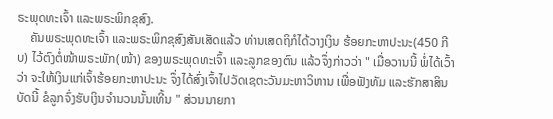ຣະພຸດທະເຈົ້າ ແລະພຣະພິກຂຸສົງ.
    ຄັນພຣະພຸດທະເຈົ້າ ແລະພຣະພິກຂຸສົງສັນເສັດແລ້ວ ທ່ານເສດຖິກໍໄດ້ວາງເງິນ ຮ້ອຍກະຫາປະນະ(450 ກີບ) ໄວ້ຕົງຕໍ່ໜ້າພຣະພັກ(ໜ້າ) ຂອງພຣະພຸດທະເຈົ້າ ແລະລູກຂອງຕົນ ແລ້ວຈຶ່ງກ່າວວ່າ " ເມື່ອວານນີ້ ພໍ່ໄດ້ເວົ້າວ່າ ຈະໃຫ້ເງິນແກ່ເຈົ້າຮ້ອຍກະຫາປະນະ ຈຶ່ງໄດ້ສົ່ງເຈົ້າໄປວັດເຊຕະວັນມະຫາວິຫານ ເພື່ອຟັງທັມ ແລະຮັກສາສິນ ບັດນີ້ ຂໍລູກຈົ່ງຮັບເງິນຈຳນວນນັ້ນເທີ້ນ " ສ່ວນນາຍກາ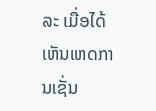ລະ ເມື່ອໄດ້ເຫັນເຫດການເຊັ່ນ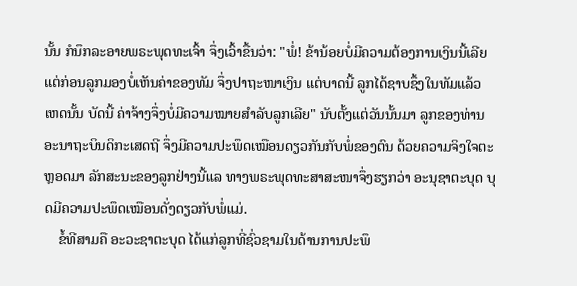ນັ້ນ ກໍນຶກລະອາຍພຣະພຸດທະເຈົ້າ ຈຶ່ງເວົ້າຂື້ນວ່າ: "ພໍ່! ຂ້ານ້ອຍບໍ່ມີຄວາມຕ້ອງການເງິນນີ້ເລີຍ ແຕ່ກ່ອນລູກມອງບໍ່ເຫັນຄ່າຂອງທັມ ຈຶ່ງປາຖະໜາເງິນ ແຕ່ບາດນີ້ ລູກໄດ້ຊາບຊຶ້ງໃນທັມແລ້ວ ເຫດນັ້ນ ບັດນີ້ ຄ່າຈ້າງຈຶ່ງບໍ່ມີຄວາມໝາຍສຳລັບລູກເລີຍ" ນັບຕັ້ງແຕ່ວັນນັ້ນມາ ລູກຂອງທ່ານ ອະນາຖະບິນດິກະເສດຖີ ຈຶ່ງມີຄວາມປະພຶດເໝືອນດຽວກັນກັບພໍ່ຂອງຕົນ ດ້ວຍຄວາມຈິງໃຈຕະຫຼອດມາ ລັກສະນະຂອງລູກຢ່າງນີ້ແລ ທາງພຣະພຸດທະສາສະໜາຈຶ່ງຮຽກວ່າ ອະນຸຊາຕະບຸດ ບຸດມີຄວາມປະພຶດເໝືອນດັ່ງດຽວກັບພໍ່ແມ່.
    ຂໍ້ທີສາມຄື ອະວະຊາຕະບຸດ ໄດ້ແກ່ລູກທີ່ຊົ່ວຊາມໃນດ້ານການປະພຶ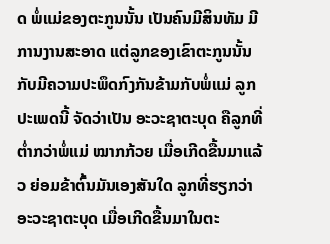ດ ພໍ່ແມ່ຂອງຕະກູນນັ້ນ ເປັນຄົນມີສິນທັມ ມີການງານສະອາດ ແຕ່ລູກຂອງເຂົາຕະກູນນັ້ນ ກັບມີຄວາມປະພຶດກົງກັນຂ້າມກັບພໍ່ແມ່ ລູກປະເພດນີ້ ຈັດວ່າເປັນ ອະວະຊາຕະບຸດ ຄືລູກທີ່ຕ່ຳກວ່າພໍ່ແມ່ ໝາກກ້ວຍ ເມື່ອເກີດຂື້ນມາແລ້ວ ຍ່ອມຂ້າຕົ້ນມັນເອງສັນໃດ ລູກທີ່ຮຽກວ່າ ອະວະຊາຕະບຸດ ເມື່ອເກີດຂື້ນມາໃນຕະ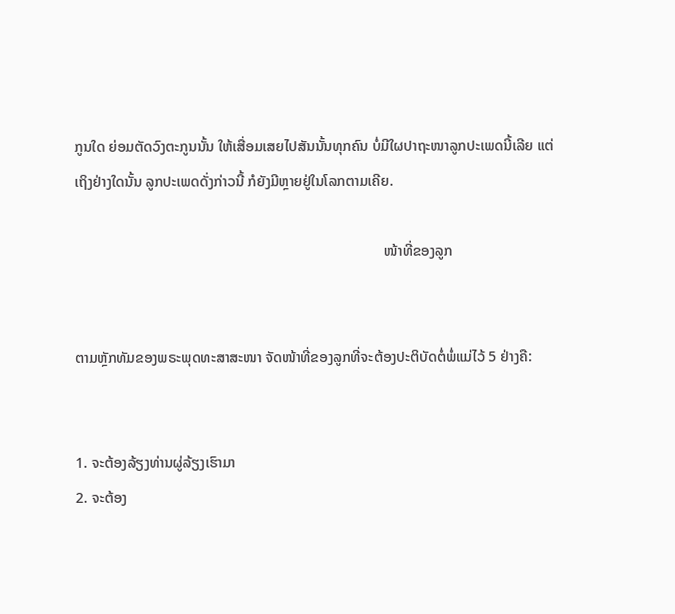ກູນໃດ ຍ່ອມຕັດວົງຕະກູນນັ້ນ ໃຫ້ເສື່ອມເສຍໄປສັນນັ້ນທຸກຄົນ ບໍ່ມີໃຜປາຖະໜາລູກປະເພດນີ້ເລີຍ ແຕ່ເຖິງຢ່າງໃດນັ້ນ ລູກປະເພດດັ່ງກ່າວນີ້ ກໍຍັງມີຫຼາຍຢູ່ໃນໂລກຕາມເຄີຍ.

                                                                                     ໜ້າທີ່ຂອງລູກ


ຕາມຫຼັກທັມຂອງພຣະພຸດທະສາສະໜາ ຈັດໜ້າທີ່ຂອງລູກທີ່ຈະຕ້ອງປະຕິບັດຕໍ່ພໍ່ແມ່ໄວ້ 5 ຢ່າງຄື:


1. ຈະຕ້ອງລ້ຽງທ່ານຜູ່ລ້ຽງເຮົາມາ
2. ຈະຕ້ອງ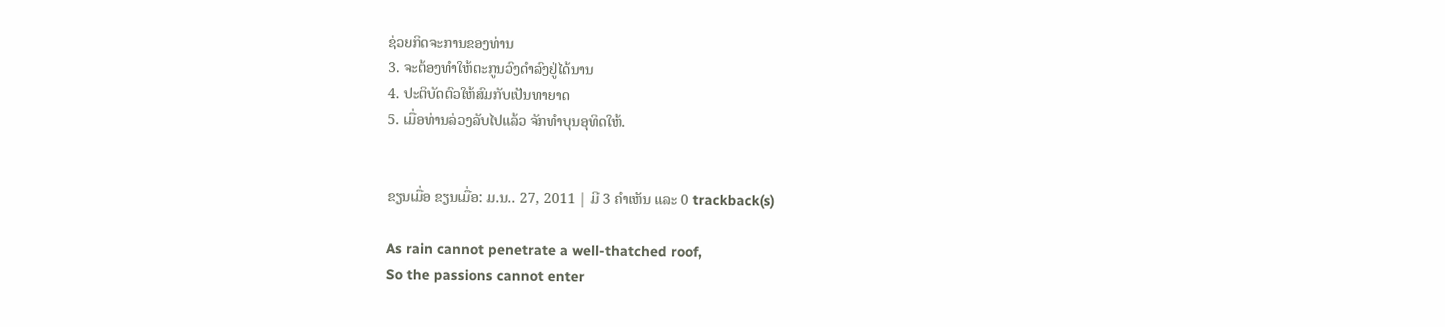ຊ່ວຍກິດຈະການຂອງທ່ານ
3. ຈະຕ້ອງທຳໃຫ້ຕະກູນວົງດຳລົງຢູ່ໄດ້ນານ
4. ປະຕິບັດຕົວໃຫ້ສົມກັບເປັນທາຍາດ
5. ເມື່ອທ່ານລ່ວງລັບໄປແລ້ວ ຈັກທຳບຸນອຸທິດໃຫ້.


ຂຽນເມື່ອ ຂຽນເມື່ອ: ມ.ນ.. 27, 2011 | ມີ 3 ຄຳເຫັນ ແລະ 0 trackback(s)

As rain cannot penetrate a well-thatched roof,
So the passions cannot enter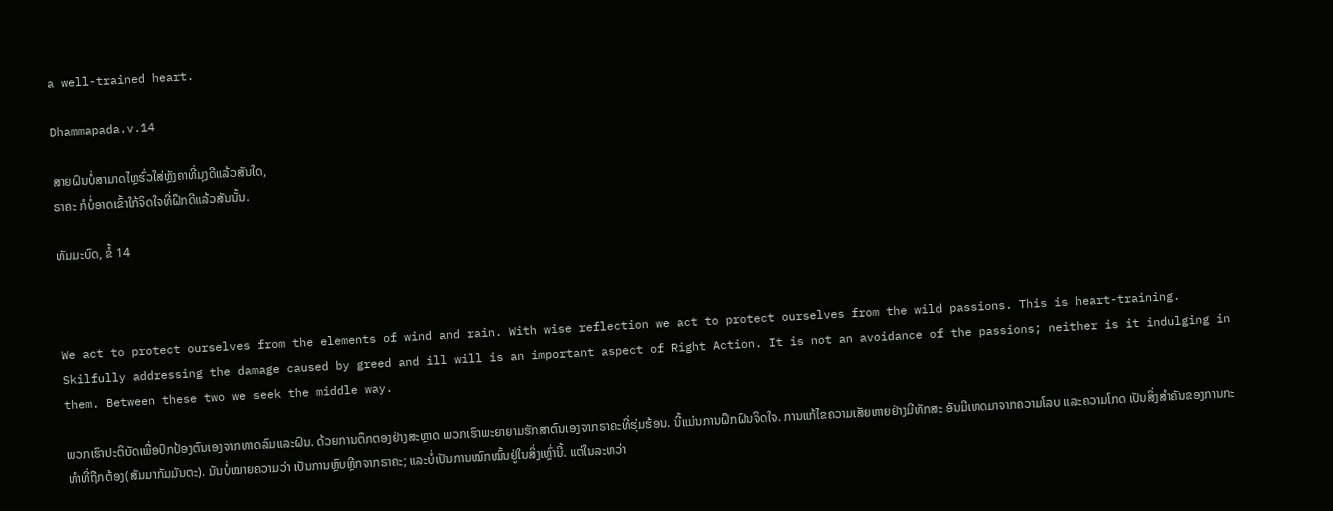a well-trained heart.

Dhammapada.v.14

ສາຍຝົນບໍ່ສາມາດໄຫຼຮົ່ວໃສ່ຫຼັງຄາທີ່ມຸງດີແລ້ວສັນໃດ,
ຣາຄະ ກໍບໍ່ອາດເຂົ້າໃກ້ຈິດໃຈທີ່ຝຶກດີແລ້ວສັນນັ້ນ.

ທັມມະບົດ, ຂໍ້ 14



We act to protect ourselves from the elements of wind and rain. With wise reflection we act to protect ourselves from the wild passions. This is heart-training. Skilfully addressing the damage caused by greed and ill will is an important aspect of Right Action. It is not an avoidance of the passions; neither is it indulging in them. Between these two we seek the middle way.

ພວກເຮົາປະຕິບັດເພື່ອປົກປ້ອງຕົນເອງຈາກທາດລົມແລະຝົນ. ດ້ວຍການຕຶກຕອງຢ່າງສະຫຼາດ ພວກເຮົາພະຍາຍາມຮັກສາຕົນເອງຈາກຣາຄະທີ່ຮຸ່ມຮ້ອນ. ນີ້ແມ່ນການຝຶກຝົນຈິດໃຈ. ການແກ້ໄຂຄວາມເສັຍຫາຍຢ່າງມີທັກສະ ອັນມີເຫດມາຈາກຄວາມໂລບ ແລະຄວາມໂກດ ເປັນສິ່ງສຳຄັນຂອງການກະທຳທີ່ຖືກຕ້ອງ(ສັມມາກັມມັນຕະ). ມັນບໍ່ໝາຍຄວາມວ່າ ເປັນການຫຼົບຫຼີກຈາກຣາຄະ; ແລະບໍ່ເປັນການໝົກໝົ້ນຢູ່ໃນສິ່ງເຫຼົ່ານີ້. ແຕ່ໃນລະຫວ່າ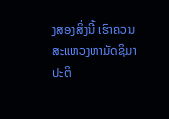ງສອງສິ່ງນີ້ ເຮົາຄວນສະແຫວງຫາມັດຊິມາປະຕິ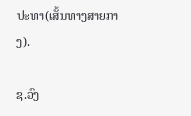ປະທາ(ເສັ້ນທາງສາຍກາງ).

ຊ.ວົງ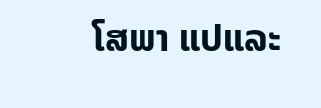ໂສພາ ແປແລະ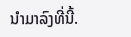ນຳມາລົງທີ່ນີ້.